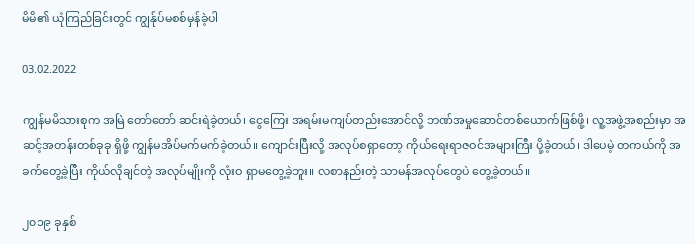မိမိ၏ ယုံကြည်ခြင်းတွင် ကျွန်ုပ်မစစ်မှန်ခဲ့ပါ

03.02.2022

ကျွန်မမိသားစုက အ‌မြဲ တော်တော် ဆင်းရဲခဲ့တယ်၊ ငွေကြေး အရမ်းမကျပ်တည်းအောင်လို့ ဘဏ်အမှုဆောင်တစ်ယောက်ဖြစ်ဖို့၊ လူ့အဖွဲ့အစည်းမှာ အဆင့်အတန်းတစ်ခုခု ရှိဖို့ ကျွန်မအိပ်မက်မက်ခဲ့တယ်။ ကျောင်းပြီးလို့ အလုပ်စရှာတော့ ကိုယ်ရေးရာဇဝင်အများကြီး ပို့ခဲ့တယ်၊ ဒါပေမဲ့ တကယ်ကို အခက်တွေ့ခဲ့ပြီး ကိုယ်လိုချင်တဲ့ အလုပ်မျိုးကို လုံးဝ ရှာမတွေ့ခဲ့ဘူး။ လစာနည်းတဲ့ သာမန်အလုပ်တွေပဲ တွေ့ခဲ့တယ်။

၂၀၁၉ ခုနှစ်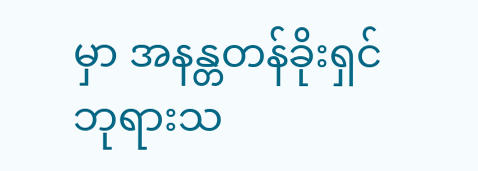မှာ အနန္တတန်ခိုးရှင် ဘုရားသ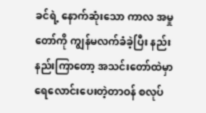ခင်ရဲ့ နောက်ဆုံးသော ကာလ အမှုတော်ကို ကျွန်မလက်ခံခဲ့ပြီး နည်းနည်းကြာတော့ အသင်းတော်ထဲမှာ ရေလောင်းပေးတဲ့တာဝန် စလုပ်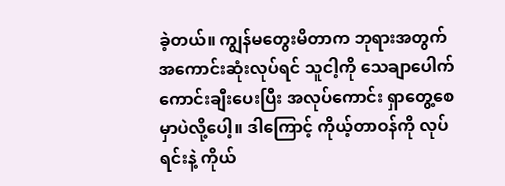ခဲ့တယ်။ ကျွန်မတွေးမိတာက ဘုရားအတွက် အကောင်းဆုံးလုပ်ရင် သူငါ့ကို သေချာပေါက် ကောင်းချီးပေးပြီး အလုပ်ကောင်း ရှာတွေ့စေမှာပဲလို့ပေါ့။ ဒါကြောင့် ကိုယ့်တာဝန်ကို လုပ်ရင်းနဲ့ ကိုယ်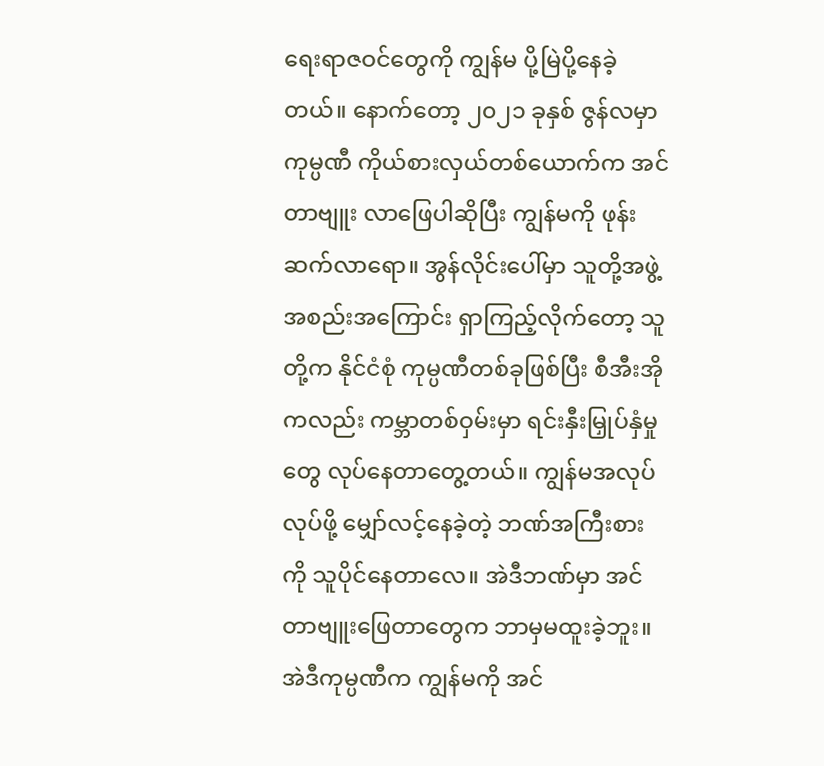ရေးရာဇဝင်တွေကို ကျွန်မ ပို့မြဲပို့နေခဲ့တယ်။ နောက်တော့ ၂၀၂၁ ခုနှစ် ဇွန်လမှာ ကုမ္ပဏီ ကိုယ်စားလှယ်တစ်ယောက်က အင်တာဗျူး လာဖြေပါဆိုပြီး ကျွန်မကို ဖုန်းဆက်လာရော။ အွန်လိုင်းပေါ်မှာ သူတို့အဖွဲ့အစည်းအကြောင်း ရှာကြည့်လိုက်တော့ သူတို့က နိုင်ငံစုံ ကုမ္ပဏီတစ်ခုဖြစ်ပြီး စီအီးအိုကလည်း ကမ္ဘာတစ်ဝှမ်းမှာ ရင်းနှီးမြှုပ်နှံမှုတွေ လုပ်နေတာတွေ့တယ်။ ကျွန်မအလုပ်လုပ်ဖို့ မျှော်လင့်နေခဲ့တဲ့ ဘဏ်အကြီးစားကို သူပိုင်နေတာလေ။ အဲဒီဘဏ်မှာ အင်တာဗျူးဖြေတာတွေက ဘာမှမထူးခဲ့ဘူး။ အဲဒီကုမ္ပဏီက ကျွန်မကို အင်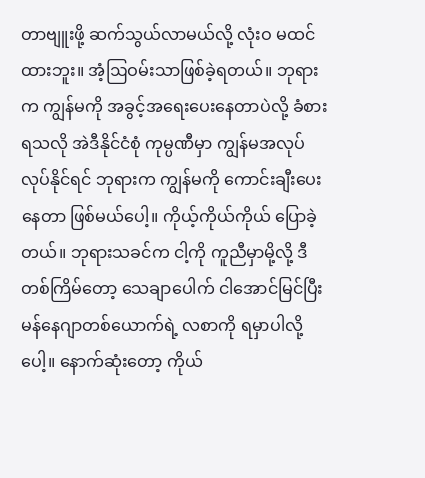တာဗျူးဖို့ ဆက်သွယ်လာမယ်လို့ လုံးဝ မထင်ထားဘူး။ အံ့ဩဝမ်းသာဖြစ်ခဲ့ရတယ်။ ဘုရားက ကျွန်မကို အခွင့်အရေးပေးနေတာပဲလို့ ခံစားရသလို အဲဒီနိုင်ငံစုံ ကုမ္ပဏီမှာ ကျွန်မအလုပ်လုပ်နိုင်ရင် ဘုရားက ကျွန်မကို ကောင်းချီးပေးနေတာ ဖြစ်မယ်ပေါ့။ ကိုယ့်ကိုယ်ကိုယ် ပြောခဲ့တယ်။ ဘုရားသခင်က ငါ့ကို ကူညီမှာမို့လို့ ဒီတစ်ကြိမ်တော့ သေချာပေါက် ငါအောင်မြင်ပြီး မန်နေဂျာတစ်ယောက်ရဲ့ လစာကို ရမှာပါလို့ပေါ့။ နောက်ဆုံးတော့ ကိုယ်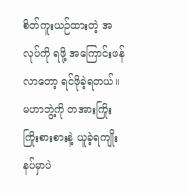စိတ်ကူးယဉ်ထားတဲ့ အလုပ်ကို ရဖို့ အကြောင်းဖန်လာတော့ ရင်ဖိုခဲ့ရတယ်။ မဟာဘွဲ့ကို တအားကြိုးကြိုးစားစားနဲ့ ယူခဲ့ရကျိုး နပ်မှာပဲ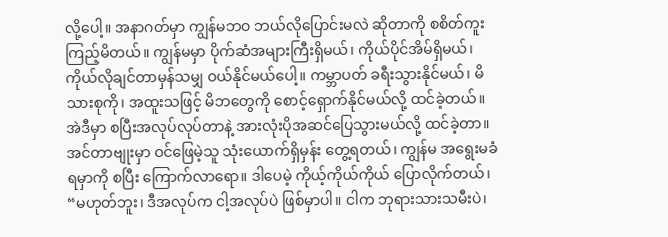လို့ပေါ့။ အနာဂတ်မှာ ကျွန်မဘဝ ဘယ်လိုပြောင်းမလဲ ဆိုတာကို စစိတ်ကူးကြည့်မိတယ်။ ကျွန်မမှာ ပိုက်ဆံအများကြီးရှိမယ်၊ ကိုယ်ပိုင်အိမ်ရှိမယ်၊ ကိုယ်လိုချင်တာမှန်သမျှ ဝယ်နိုင်မယ်ပေါ့။ ကမ္ဘာပတ် ခရီးသွားနိုင်မယ်၊ မိသားစုကို၊ အထူးသဖြင့် မိဘတွေကို စောင့်ရှောက်နိုင်မယ်လို့ ထင်ခဲ့တယ်။ အဲဒီမှာ စပြီးအလုပ်လုပ်တာနဲ့ အားလုံးပိုအဆင်ပြေသွားမယ်လို့ ထင်ခဲ့တာ။ အင်တာဗျုးမှာ ဝင်ဖြေမဲ့သူ သုံးယောက်ရှိမှန်း တွေ့ရတယ်၊ ကျွန်မ အရွေးမခံရမှာကို စပြီး ကြောက်လာရော။ ဒါပေမဲ့ ကိုယ့်ကိုယ်ကိုယ် ပြောလိုက်တယ်၊ “မဟုတ်ဘူး၊ ဒီအလုပ်က ငါ့အလုပ်ပဲ ဖြစ်မှာပါ။ ငါက ဘုရားသားသမီးပဲ၊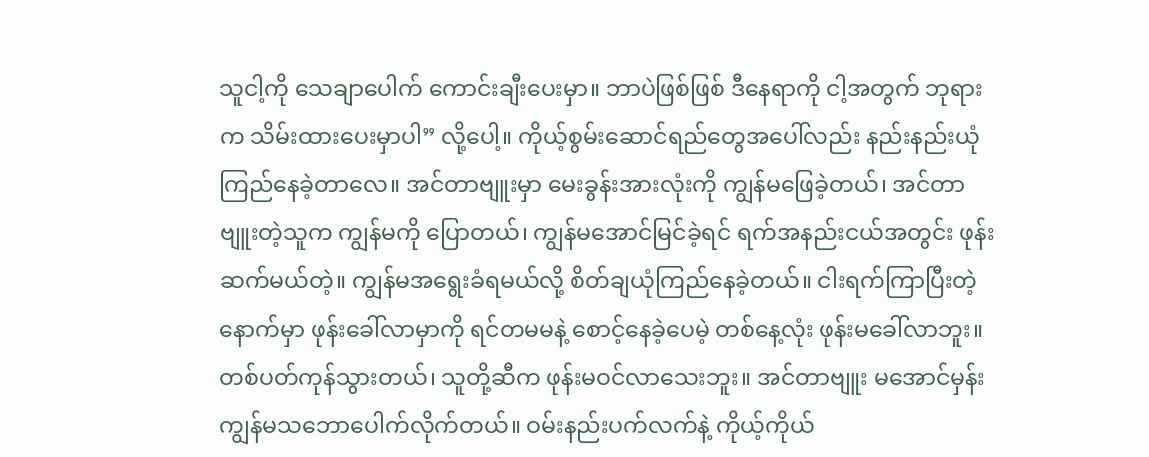သူငါ့ကို သေချာပေါက် ကောင်းချီးပေးမှာ။ ဘာပဲဖြစ်ဖြစ် ဒီနေရာကို ငါ့အတွက် ဘုရားက သိမ်းထားပေးမှာပါ” လို့ပေါ့။ ကိုယ့်စွမ်းဆောင်ရည်တွေအပေါ်လည်း နည်းနည်းယုံကြည်နေခဲ့တာလေ။ အင်တာဗျူးမှာ မေးခွန်းအားလုံးကို ကျွန်မဖြေခဲ့တယ်၊ အင်တာဗျူးတဲ့သူက ကျွန်မကို ပြောတယ်၊ ကျွန်မအောင်မြင်ခဲ့ရင် ရက်အနည်းငယ်အတွင်း ဖုန်းဆက်မယ်တဲ့။ ကျွန်မအရွေးခံရမယ်လို့ စိတ်ချယုံကြည်နေခဲ့တယ်။ ငါးရက်ကြာပြီးတဲ့နောက်မှာ ဖုန်းခေါ်လာမှာကို ရင်တမမနဲ့ စောင့်နေခဲ့ပေမဲ့ တစ်နေ့လုံး ဖုန်းမခေါ်လာဘူး။ တစ်ပတ်ကုန်သွားတယ်၊ သူတို့ဆီက ဖုန်းမဝင်လာသေးဘူး။ အင်တာဗျူး မအောင်မှန်း ကျွန်မသဘောပေါက်လိုက်တယ်။ ဝမ်းနည်းပက်လက်နဲ့ ကိုယ့်ကိုယ်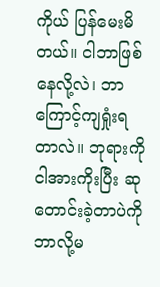ကိုယ် ပြန်မေးမိတယ်။ ငါဘာဖြစ်နေလို့လဲ၊ ဘာကြောင့်ကျရှုံးရတာလဲ။ ဘုရားကို ငါအားကိုးပြီး ဆုတောင်းခဲ့တာပဲကို ဘာလို့မ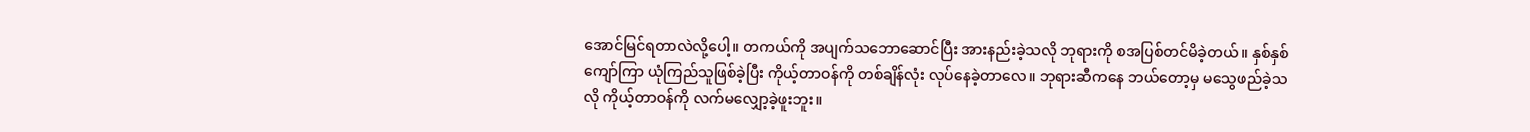အောင်မြင်ရတာလဲလို့ပေါ့။ တကယ်ကို အပျက်သဘောဆောင်ပြီး အားနည်းခဲ့သလို ဘုရားကို စအပြစ်တင်မိခဲ့တယ်။ နှစ်နှစ်ကျော်ကြာ ယုံကြည်သူဖြစ်ခဲ့ပြီး ကိုယ့်တာဝန်ကို တစ်ချိန်လုံး လုပ်နေခဲ့တာလေ။ ဘုရားဆီကနေ ဘယ်တော့မှ မသွေဖည်ခဲ့သလို ကိုယ့်တာဝန်ကို လက်မလျှော့ခဲ့ဖူးဘူး။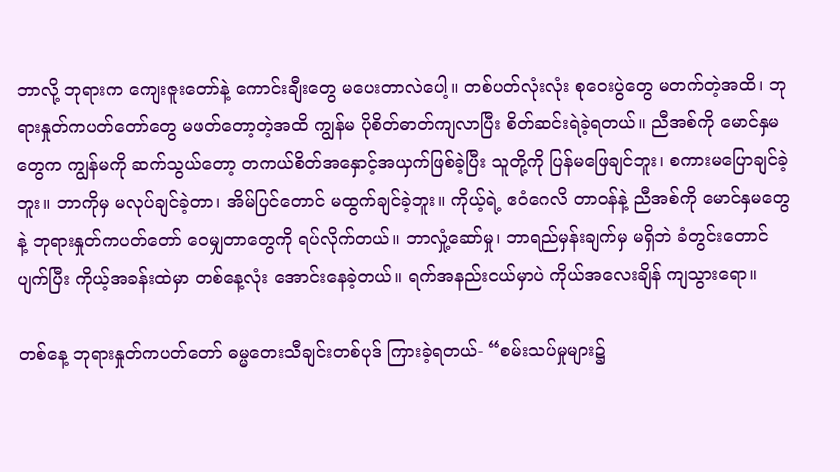ဘာလို့ ဘုရားက ကျေးဇူးတော်နဲ့ ကောင်းချီးတွေ မပေးတာလဲပေါ့။ တစ်ပတ်လုံးလုံး စုဝေးပွဲတွေ မတက်တဲ့အထိ၊ ဘုရားနှုတ်ကပတ်တော်တွေ မဖတ်တော့တဲ့အထိ ကျွန်မ ပိုစိတ်ဓာတ်ကျလာပြီး စိတ်ဆင်းရဲခဲ့ရတယ်။ ညီအစ်ကို မောင်နှမတွေက ကျွန်မကို ဆက်သွယ်တော့ တကယ်စိတ်အနှောင့်အယှက်ဖြစ်ခဲ့ပြီး သူတို့ကို ပြန်မဖြေချင်ဘူး၊ စကားမပြောချင်ခဲ့ဘူး။ ဘာကိုမှ မလုပ်ချင်ခဲ့တာ၊ အိမ်ပြင်တောင် မထွက်ချင်ခဲ့ဘူး။ ကိုယ့်ရဲ့ ဧဝံဂေလိ တာဝန်နဲ့ ညီအစ်ကို မောင်နှမတွေနဲ့ ဘုရားနှုတ်ကပတ်တော် ဝေမျှတာတွေကို ရပ်လိုက်တယ်။ ဘာလှုံ့ဆော်မှု၊ ဘာရည်မှန်းချက်မှ မရှိဘဲ ခံတွင်းတောင် ပျက်ပြီး ကိုယ့်အခန်းထဲမှာ တစ်နေ့လုံး အောင်းနေခဲ့တယ်။ ရက်အနည်းငယ်မှာပဲ ကိုယ်အလေးချိန် ကျသွားရော။

တစ်နေ့ ဘုရားနှုတ်ကပတ်တော် ဓမ္မတေးသီချင်းတစ်ပုဒ် ကြားခဲ့ရတယ်- “စမ်းသပ်မှုများ၌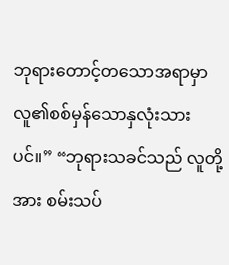ဘုရားတောင့်တသောအရာမှာ လူ၏စစ်မှန်သောနှလုံးသားပင်။” “ဘုရားသခင်သည် လူတို့အား စမ်းသပ်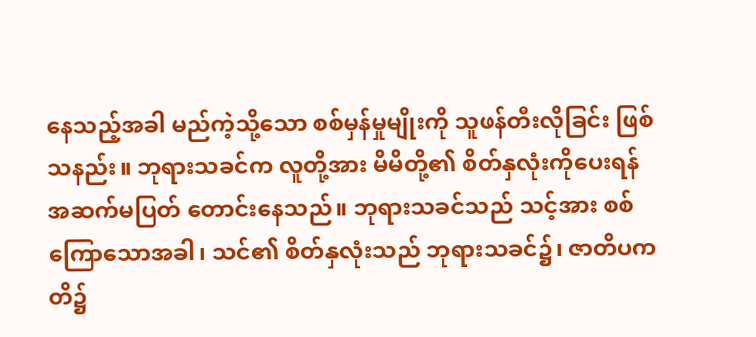နေသည့်အခါ မည်ကဲ့သို့သော စစ်မှန်မှုမျိုးကို သူဖန်တီးလိုခြင်း ဖြစ်သနည်း။ ဘုရားသခင်က လူတို့အား မိမိတို့၏ စိတ်နှလုံးကိုပေးရန် အဆက်မပြတ် တောင်းနေသည်။ ဘုရားသခင်သည် သင့်အား စစ်ကြောသောအခါ၊ သင်၏ စိတ်နှလုံးသည် ဘုရားသခင်၌၊ ဇာတိပကတိ၌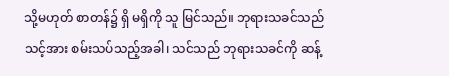သို့မဟုတ် စာတန်၌ ရှိ မရှိကို သူ မြင်သည်။ ဘုရားသခင်သည် သင့်အား စမ်းသပ်သည့်အခါ၊ သင်သည် ဘုရားသခင်ကို ဆန့်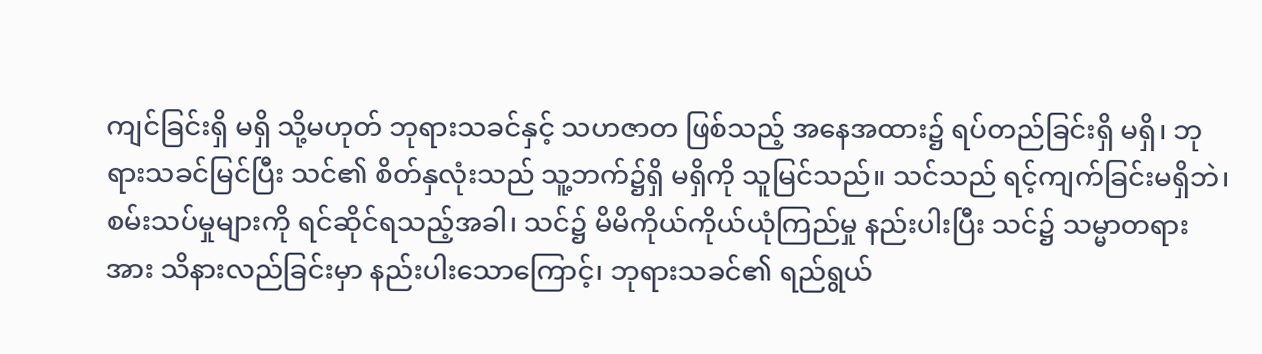ကျင်ခြင်းရှိ မရှိ သို့မဟုတ် ဘုရားသခင်နှင့် သဟဇာတ ဖြစ်သည့် အနေအထား၌ ရပ်တည်ခြင်းရှိ မရှိ၊ ဘုရားသခင်မြင်ပြီး သင်၏ စိတ်နှလုံးသည် သူ့ဘက်၌ရှိ မရှိကို သူမြင်သည်။ သင်သည် ရင့်ကျက်ခြင်းမရှိဘဲ၊ စမ်းသပ်မှုများကို ရင်ဆိုင်ရသည့်အခါ၊ သင်၌ မိမိကိုယ်ကိုယ်ယုံကြည်မှု နည်းပါးပြီး သင်၌ သမ္မာတရားအား သိနားလည်ခြင်းမှာ နည်းပါးသောကြောင့်၊ ဘုရားသခင်၏ ရည်ရွယ်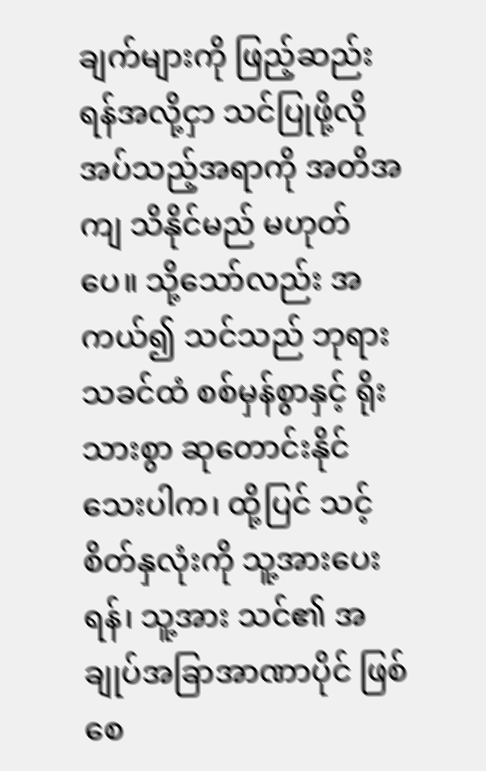ချက်များကို ဖြည့်ဆည်းရန်အလို့ငှာ သင်ပြုဖို့လိုအပ်သည့်အရာကို အတိအကျ သိနိုင်မည် မဟုတ်ပေ။ သို့သော်လည်း အကယ်၍ သင်သည် ဘုရားသခင်ထံ စစ်မှန်စွာနှင့် ရိုးသားစွာ ဆုတောင်းနိုင်သေးပါက၊ ထို့ပြင် သင့်စိတ်နှလုံးကို သူ့အားပေးရန်၊ သူ့အား သင်၏ အချုပ်အခြာအာဏာပိုင် ဖြစ်စေ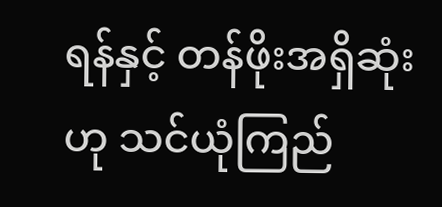ရန်နှင့် တန်ဖိုးအရှိဆုံးဟု သင်ယုံကြည်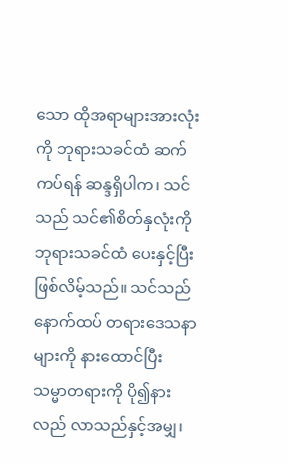သော ထိုအရာများအားလုံးကို ဘုရားသခင်ထံ ဆက်ကပ်ရန် ဆန္ဒရှိပါက၊ သင်သည် သင်၏စိတ်နှလုံးကို ဘုရားသခင်ထံ ပေးနှင့်ပြီးဖြစ်လိမ့်သည်။ သင်သည် နောက်ထပ် တရားဒေသနာများကို နားထောင်ပြီး သမ္မာတရားကို ပို၍နားလည် လာသည်နှင့်အမျှ၊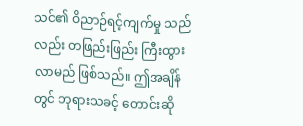သင်၏ ဝိညာဉ်ရင့်ကျက်မှု သည်လည်း တဖြည်းဖြည်း ကြီးထွားလာမည် ဖြစ်သည်။ ဤအချိန်တွင် ဘုရားသခင့် တောင်းဆို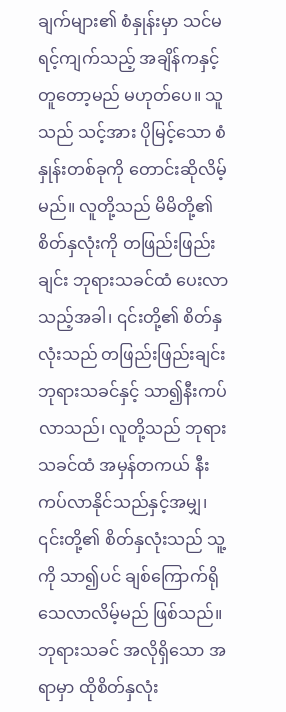ချက်များ၏ စံနှုန်းမှာ သင်မရင့်ကျက်သည့် အချိန်ကနှင့် တူတော့မည် မဟုတ်ပေ။ သူသည် သင့်အား ပိုမြင့်သော စံနှုန်းတစ်ခုကို တောင်းဆိုလိမ့်မည်။ လူတို့သည် မိမိတို့၏ စိတ်နှလုံးကို တဖြည်းဖြည်းချင်း ဘုရားသခင်ထံ ပေးလာသည့်အခါ၊ ၎င်းတို့၏ စိတ်နှလုံးသည် တဖြည်းဖြည်းချင်း ဘုရားသခင်နှင့် သာ၍နီးကပ်လာသည်၊ လူတို့သည် ဘုရားသခင်ထံ အမှန်တကယ် နီးကပ်လာနိုင်သည်နှင့်အမျှ၊ ၎င်းတို့၏ စိတ်နှလုံးသည် သူ့ကို သာ၍ပင် ချစ်ကြောက်ရိုသေလာလိမ့်မည် ဖြစ်သည်။ ဘုရားသခင် အလိုရှိသော အရာမှာ ထိုစိတ်နှလုံး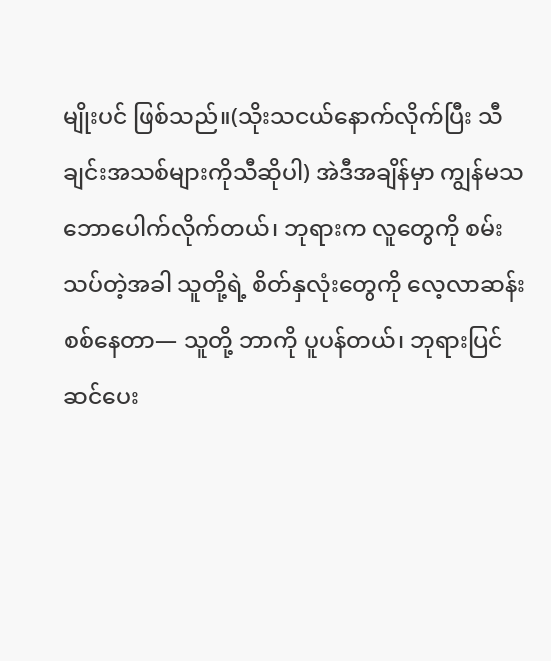မျိုးပင် ဖြစ်သည်။(သိုးသငယ်နောက်လိုက်ပြီး သီချင်းအသစ်များကိုသီဆိုပါ) အဲဒီအချိန်မှာ ကျွန်မသဘောပေါက်လိုက်တယ်၊ ဘုရားက လူတွေကို စမ်းသပ်တဲ့အခါ သူတို့ရဲ့ စိတ်နှလုံးတွေကို လေ့လာဆန်းစစ်နေတာ— သူတို့ ဘာကို ပူပန်တယ်၊ ဘုရားပြင်ဆင်ပေး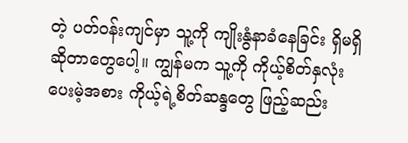တဲ့ ပတ်ဝန်းကျင်မှာ သူ့ကို ကျိုးနွံနာခံနေခြင်း ရှိမရှိဆိုတာတွေပေါ့။ ကျွန်မက သူ့ကို ကိုယ့်စိတ်နှလုံး ပေးမဲ့အစား ကိုယ့်ရဲ့စိတ်ဆန္ဒတွေ ဖြည့်ဆည်း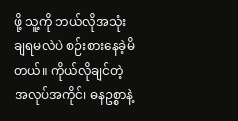ဖို့ သူ့ကို ဘယ်လိုအသုံးချရမလဲပဲ စဉ်းစားနေခဲ့မိတယ်။ ကိုယ်လိုချင်တဲ့ အလုပ်အကိုင်၊ ဓနဥစ္စာနဲ့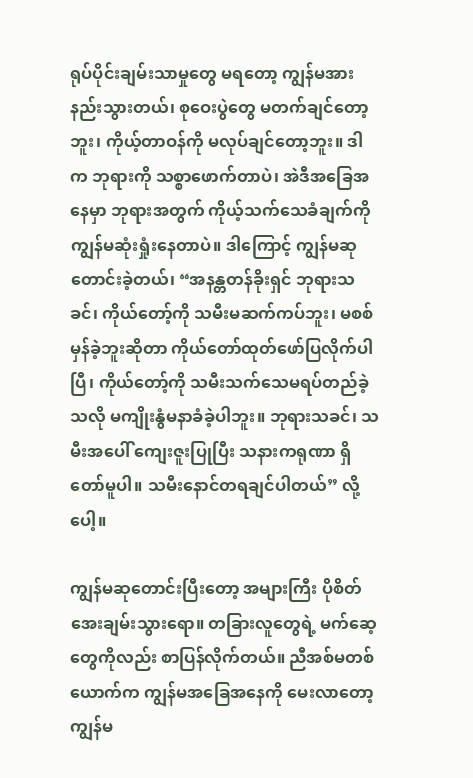ရုပ်ပိုင်းချမ်းသာမှုတွေ မရတော့ ကျွန်မအားနည်းသွားတယ်၊ စုဝေးပွဲတွေ မတက်ချင်တော့ဘူး၊ ကိုယ့်တာဝန်ကို မလုပ်ချင်တော့ဘူး။ ဒါက ဘုရားကို သစ္စာဖောက်တာပဲ၊ အဲဒီအခြေအနေမှာ ဘုရားအတွက် ကိုယ့်သက်သေခံချက်ကို ကျွန်မဆုံးရှုံးနေတာပဲ။ ဒါကြောင့် ကျွန်မဆုတောင်းခဲ့တယ်၊ “အနန္တတန်ခိုးရှင် ဘုရားသခင်၊ ကိုယ်တော့်ကို သမီးမဆက်ကပ်ဘူး၊ မစစ်မှန်ခဲ့ဘူးဆိုတာ ကိုယ်တော်ထုတ်ဖော်ပြလိုက်ပါပြီ၊ ကိုယ်တော့်ကို သမီးသက်သေမရပ်တည်ခဲ့သလို မကျိုးနွံမနာခံခဲ့ပါဘူး။ ဘုရားသခင်၊ သမီးအပေါ် ကျေးဇူးပြုပြီး သနားကရုဏာ ရှိတော်မူပါ။ သမီးနောင်တရချင်ပါတယ်” လို့ပေါ့။

ကျွန်မဆုတောင်းပြီးတော့ အများကြီး ပိုစိတ်အေးချမ်းသွားရော။ တခြားလူတွေရဲ့ မက်ဆေ့တွေကိုလည်း စာပြန်လိုက်တယ်။ ညီအစ်မတစ်ယောက်က ကျွန်မအခြေအနေကို မေးလာတော့ ကျွန်မ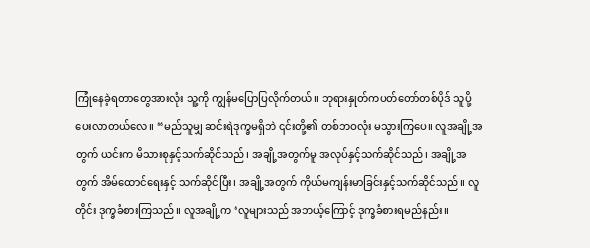ကြုံနေခဲ့ရတာတွေအားလုံး သူ့ကို ကျွန်မပြောပြလိုက်တယ်။ ဘုရားနှုတ်ကပတ်တော်တစ်ပိုဒ် သူပို့ပေးလာတယ်လေ။ “မည်သူမျှ ဆင်းရဲဒုက္ခမရှိဘဲ ၎င်းတို့၏ တစ်ဘဝလုံး မသွားကြပေ။ လူအချို့အတွက် ယင်းက မိသားစုနှင့်သက်ဆိုင်သည်၊ အချို့အတွက်မူ အလုပ်နှင့်သက်ဆိုင်သည်၊ အချို့အတွက် အိမ်ထောင်ရေးနှင့် သက်ဆိုင်ပြီး၊ အချို့အတွက် ကိုယ်မကျန်းမာခြင်းနှင့်သက်ဆိုင်သည်။ လူတိုင်း ဒုက္ခခံစားကြသည်။ လူအချို့က ‘လူများသည် အဘယ့်ကြောင့် ဒုက္ခခံစားရမည်နည်း။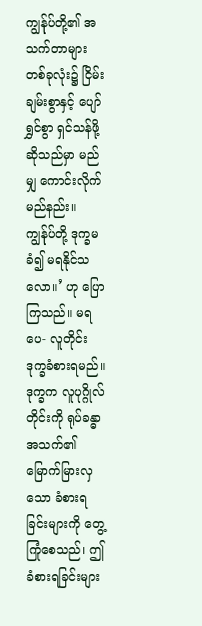ကျွန်ုပ်တို့၏ အသက်တာများတစ်ခုလုံး၌ ငြိမ်းချမ်းစွာနှင့် ပျော်ရွှင်စွာ ရှင်သန်ဖို့ဆိုသည်မှာ မည်မျှ ကောင်းလိုက်မည်နည်း။ ကျွန်ုပ်တို့ ဒုက္ခမခံ၍ မရနိုင်သလော။’ ဟု ပြောကြသည်။ မရပေ- လူတိုင်း ဒုက္ခခံစားရမည်။ ဒုက္ခက လူပုဂ္ဂိုလ်တိုင်းကို ရုပ်ခန္ဓာ အသက်၏ မြောက်မြားလှသော ခံစားရခြင်းများကို တွေ့ကြုံစေသည်၊ ဤခံစားရခြင်းများ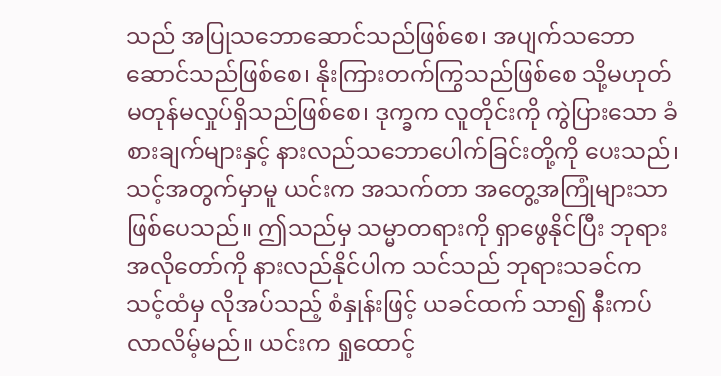သည် အပြုသဘောဆောင်သည်ဖြစ်စေ၊ အပျက်သဘောဆောင်သည်ဖြစ်စေ၊ နိုးကြားတက်ကြွသည်ဖြစ်စေ သို့မဟုတ် မတုန်မလှုပ်ရှိသည်ဖြစ်စေ၊ ဒုက္ခက လူတိုင်းကို ကွဲပြားသော ခံစားချက်များနှင့် နားလည်သဘောပေါက်ခြင်းတို့ကို ပေးသည်၊ သင့်အတွက်မှာမူ ယင်းက အသက်တာ အတွေ့အကြုံများသာ ဖြစ်ပေသည်။ ဤသည်မှ သမ္မာတရားကို ရှာဖွေနိုင်ပြီး ဘုရားအလိုတော်ကို နားလည်နိုင်ပါက သင်သည် ဘုရားသခင်က သင့်ထံမှ လိုအပ်သည့် စံနှုန်းဖြင့် ယခင်ထက် သာ၍ နီးကပ်လာလိမ့်မည်။ ယင်းက ရှုထောင့်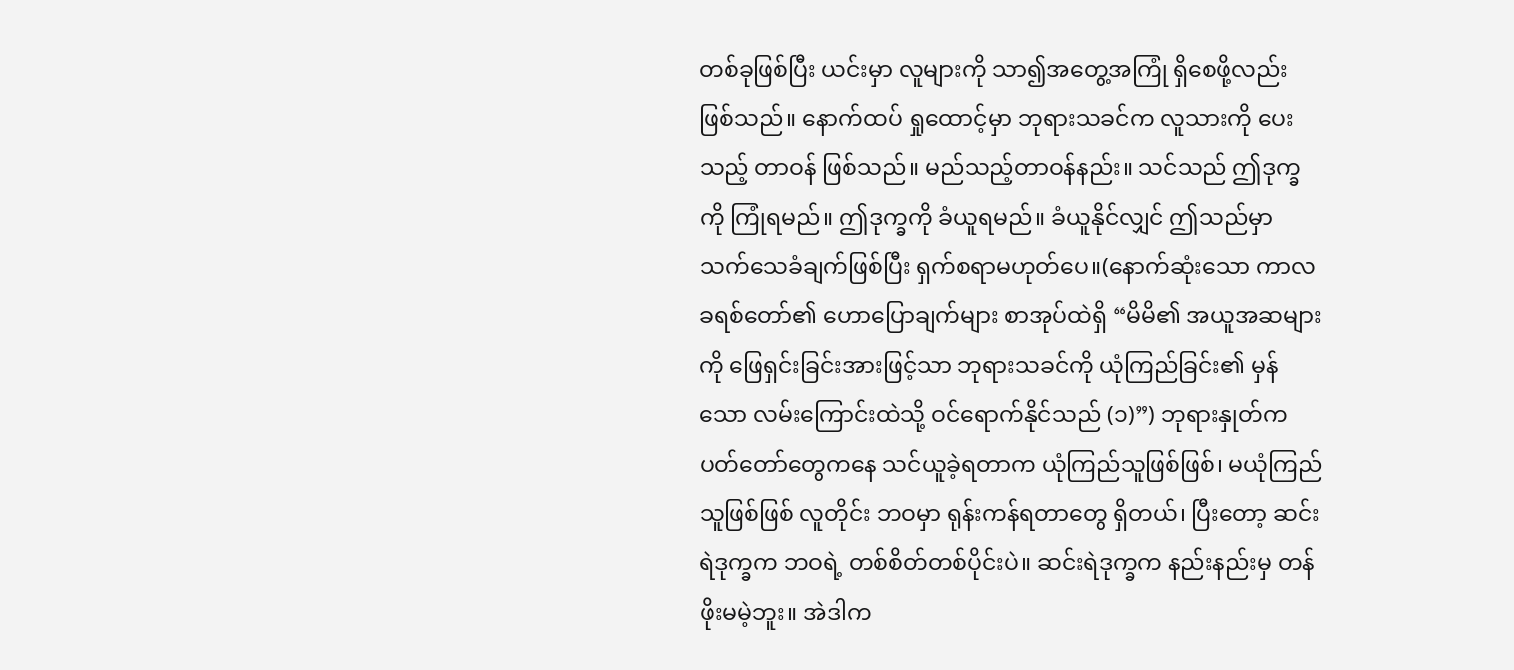တစ်ခုဖြစ်ပြီး ယင်းမှာ လူများကို သာ၍အတွေ့အကြုံ ရှိစေဖို့လည်း ဖြစ်သည်။ နောက်ထပ် ရှုထောင့်မှာ ဘုရားသခင်က လူသားကို ပေးသည့် တာဝန် ဖြစ်သည်။ မည်သည့်တာဝန်နည်း။ သင်သည် ဤဒုက္ခကို ကြုံရမည်။ ဤဒုက္ခကို ခံယူရမည်။ ခံယူနိုင်လျှင် ဤသည်မှာ သက်သေခံချက်ဖြစ်ပြီး ရှက်စရာမဟုတ်ပေ။(နောက်ဆုံးသော ကာလ ခရစ်တော်၏ ဟောပြောချက်များ စာအုပ်ထဲရှိ “မိမိ၏ အယူအဆများကို ဖြေရှင်းခြင်းအားဖြင့်သာ ဘုရားသခင်ကို ယုံကြည်ခြင်း၏ မှန်သော လမ်းကြောင်းထဲသို့ ဝင်ရောက်နိုင်သည် (၁)”) ဘုရားနှုတ်ကပတ်တော်တွေကနေ သင်ယူခဲ့ရတာက ယုံကြည်သူဖြစ်ဖြစ်၊ မယုံကြည်သူဖြစ်ဖြစ် လူတိုင်း ဘဝမှာ ရုန်းကန်ရတာတွေ ရှိတယ်၊ ပြီးတော့ ဆင်းရဲဒုက္ခက ဘဝရဲ့ တစ်စိတ်တစ်ပိုင်းပဲ။ ဆင်းရဲဒုက္ခက နည်းနည်းမှ တန်ဖိုးမမဲ့ဘူး။ အဲဒါက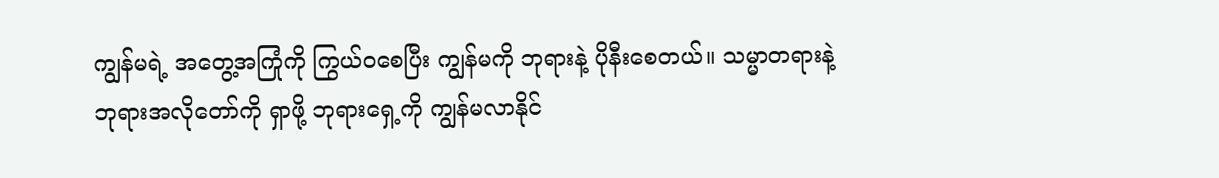ကျွန်မရဲ့ အတွေ့အကြုံကို ကြွယ်ဝစေပြီး ကျွန်မကို ဘုရားနဲ့ ပိုနီးစေတယ်။ သမ္မာတရားနဲ့ ဘုရားအလိုတော်ကို ရှာဖို့ ဘုရားရှေ့ကို ကျွန်မလာနိုင်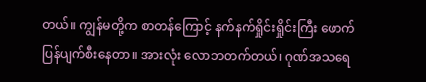တယ်။ ကျွန်မတို့က စာတန်ကြောင့် နက်နက်ရှိုင်းရှိုင်းကြီး ဖောက်ပြန်ပျက်စီးနေတာ။ အားလုံး လောဘတက်တယ်၊ ဂုဏ်အသရေ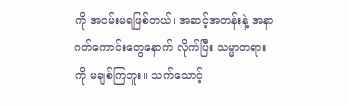ကို အငမ်းမရဖြစ်တယ်၊ အဆင့်အတန်းနဲ့ အနာဂတ်ကောင်းတွေနောက် လိုက်ပြီး သမ္မာတရားကို မချစ်ကြဘူး။ သက်သောင့်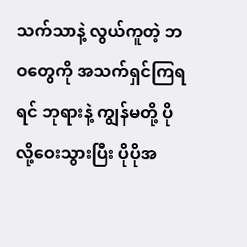သက်သာနဲ့ လွယ်ကူတဲ့ ဘဝတွေကို အသက်ရှင်ကြရရင် ဘုရားနဲ့ ကျွန်မတို့ ပိုလို့ဝေးသွားပြီး ပိုပိုအ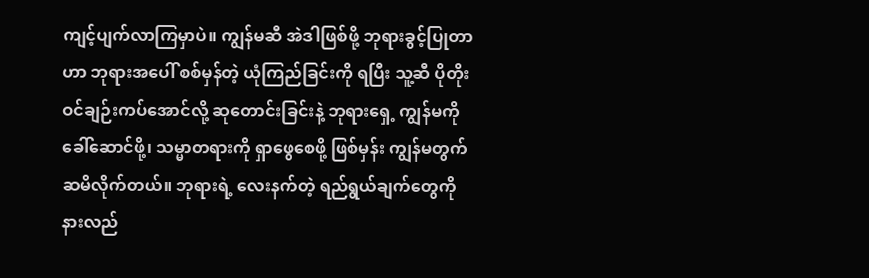ကျင့်ပျက်လာကြမှာပဲ။ ကျွန်မဆီ အဲဒါဖြစ်ဖို့ ဘုရားခွင့်ပြုတာဟာ ဘုရားအပေါ် စစ်မှန်တဲ့ ယုံကြည်ခြင်းကို ရပြီး သူ့ဆီ ပိုတိုးဝင်ချဉ်းကပ်အောင်လို့ ဆုတောင်းခြင်းနဲ့ ဘုရားရှေ့ ကျွန်မကို ခေါ်ဆောင်ဖို့၊ သမ္မာတရားကို ရှာဖွေစေဖို့ ဖြစ်မှန်း ကျွန်မတွက်ဆမိလိုက်တယ်။ ဘုရားရဲ့ လေးနက်တဲ့ ရည်ရွယ်ချက်တွေကို နားလည်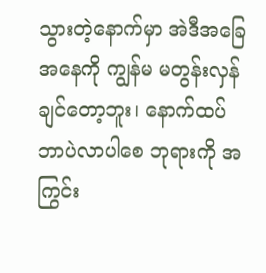သွားတဲ့နောက်မှာ အဲဒီအခြေအနေကို ကျွန်မ မတွန်းလှန်ချင်တော့ဘူး၊ နောက်ထပ် ဘာပဲလာပါစေ ဘုရားကို အကြွင်း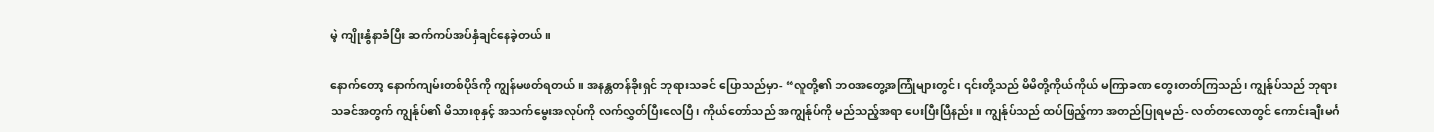မဲ့ ကျိုးနွံနာခံပြီး ဆက်ကပ်အပ်နှံချင်နေခဲ့တယ်။

နောက်တော့ နောက်ကျမ်းတစ်ပိုဒ်ကို ကျွန်မဖတ်ရတယ်။ အနန္တတန်ခိုးရှင် ဘုရားသခင် ပြောသည်မှာ- “လူတို့၏ ဘဝအတွေ့အကြုံများတွင်၊ ၎င်းတို့သည် မိမိတို့ကိုယ်ကိုယ် မကြာခဏ တွေးတတ်ကြသည်၊ ကျွန်ုပ်သည် ဘုရားသခင်အတွက် ကျွန်ုပ်၏ မိသားစုနှင့် အသက်မွေးအလုပ်ကို လက်လွှတ်ပြီးလေပြီ၊ ကိုယ်တော်သည် အကျွန်ုပ်ကို မည်သည့်အရာ ပေးပြီးပြီနည်း။ ကျွန်ုပ်သည် ထပ်ဖြည့်ကာ အတည်ပြုရမည်- လတ်တလောတွင် ကောင်းချီးမင်္ဂ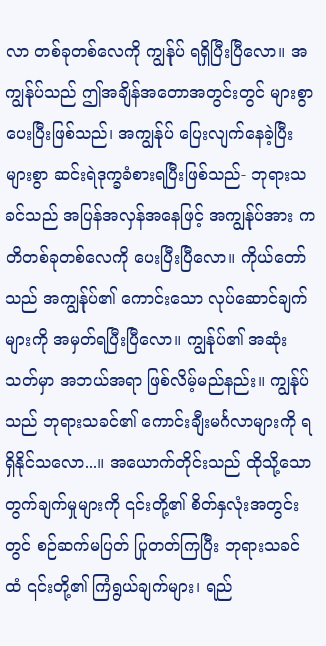လာ တစ်ခုတစ်လေကို ကျွန်ုပ် ရရှိပြီးပြီလော။ အကျွန်ုပ်သည် ဤအချိန်အတောအတွင်းတွင် များစွာ ပေးပြီးဖြစ်သည်၊ အကျွန်ုပ် ပြေးလျက်နေခဲ့ပြီး များစွာ ဆင်းရဲဒုက္ခခံစားရပြီးဖြစ်သည်- ဘုရားသခင်သည် အပြန်အလှန်အနေဖြင့် အကျွန်ုပ်အား ကတိတစ်ခုတစ်လေကို ပေးပြီးပြီလော။ ကိုယ်တော်သည် အကျွန်ုပ်၏ ကောင်းသော လုပ်ဆောင်ချက်များကို အမှတ်ရပြီးပြီလော။ ကျွန်ုပ်၏ အဆုံးသတ်မှာ အဘယ်အရာ ဖြစ်လိမ့်မည်နည်း။ ကျွန်ုပ်သည် ဘုရားသခင်၏ ကောင်းချီးမင်္ဂလာများကို ရရှိနိုင်သလော...။ အယောက်တိုင်းသည် ထိုသို့သော တွက်ချက်မှုများကို ၎င်းတို့၏ စိတ်နှလုံးအတွင်းတွင် စဉ်ဆက်မပြတ် ပြုတတ်ကြပြီး ဘုရားသခင်ထံ ၎င်းတို့၏ ကြံရွယ်ချက်များ၊ ရည်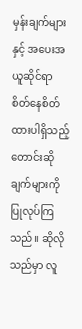မှန်းချက်များနှင့် အပေးအယူဆိုင်ရာ စိတ်နေစိတ်ထားပါရှိသည့် တောင်းဆိုချက်များကို ပြုလုပ်ကြသည်။ ဆိုလိုသည်မှာ လူ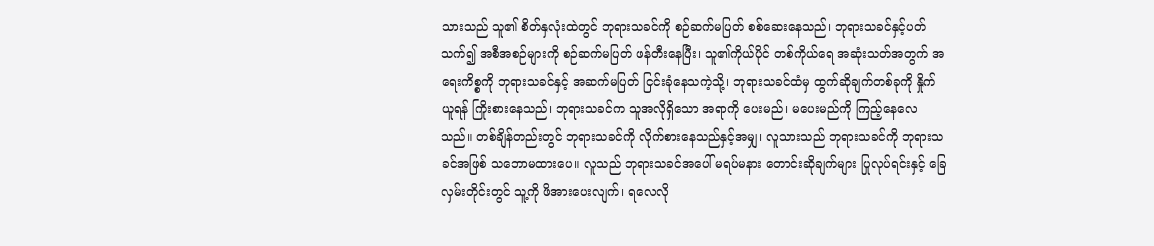သားသည် သူ၏ စိတ်နှလုံးထဲတွင် ဘုရားသခင်ကို စဉ်ဆက်မပြတ် စစ်ဆေးနေသည်၊ ဘုရားသခင်နှင့်ပတ်သက်၍ အစီအစဉ်များကို စဉ်ဆက်မပြတ် ဖန်တီးနေပြီး၊ သူ၏ကိုယ်ပိုင် တစ်ကိုယ်ရေ အဆုံးသတ်အတွက် အရေးကိစ္စကို ဘုရားသခင်နှင့် အဆက်မပြတ် ငြင်းခုံနေသကဲ့သို့၊ ဘုရားသခင်ထံမှ ထွက်ဆိုချက်တစ်ခုကို နှိုက်ယူရန် ကြိုးစားနေသည်၊ ဘုရားသခင်က သူအလိုရှိသော အရာကို ပေးမည်၊ မပေးမည်ကို ကြည့်နေလေသည်။ တစ်ချိန်တည်းတွင် ဘုရားသခင်ကို လိုက်စားနေသည်နှင့်အမျှ၊ လူသားသည် ဘုရားသခင်ကို ဘုရားသခင်အဖြစ် သဘောမထားပေ။ လူသည် ဘုရားသခင်အပေါ် မရပ်မနား တောင်းဆိုချက်များ ပြုလုပ်ရင်းနှင့် ခြေလှမ်းတိုင်းတွင် သူ့ကို ဖိအားပေးလျက်၊ ရလေလို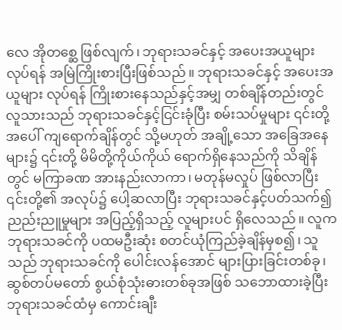လေ အိုတစ္ဆေ ဖြစ်လျက်၊ ဘုရားသခင်နှင့် အပေးအယူများ လုပ်ရန် အမြဲကြိုးစားပြီးဖြစ်သည်။ ဘုရားသခင်နှင့် အပေးအယူများ လုပ်ရန် ကြိုးစားနေသည်နှင့်အမျှ တစ်ချိန်တည်းတွင် လူသားသည် ဘုရားသခင်နှင့်ငြင်းခုံပြီး စမ်းသပ်မှုများ ၎င်းတို့အပေါ် ကျရောက်ချိန်တွင် သို့မဟုတ် အချို့သော အခြေအနေများ၌ ၎င်းတို့ မိမိတို့ကိုယ်ကိုယ် ရောက်ရှိနေသည်ကို သိချိန်တွင် မကြာခဏ အားနည်းလာကာ၊ မတုန်မလှုပ် ဖြစ်လာပြီး ၎င်းတို့၏ အလုပ်၌ ပေါ့ဆလာပြီး ဘုရားသခင်နှင့်ပတ်သက်၍ ညည်းညူမှုများ အပြည့်ရှိသည့် လူများပင် ရှိလေသည်။ လူက ဘုရားသခင်ကို ပထမဦးဆုံး စတင်ယုံကြည်ခဲ့ချိန်မှစ၍၊ သူသည် ဘုရားသခင်ကို ပေါင်းလန်အောင် များပြားခြင်းတစ်ခု၊ ဆွစ်တပ်မတော် စွယ်စုံသုံးဓားတစ်ခုအဖြစ် သဘောထားခဲ့ပြီး ဘုရားသခင်ထံမှ ကောင်းချီး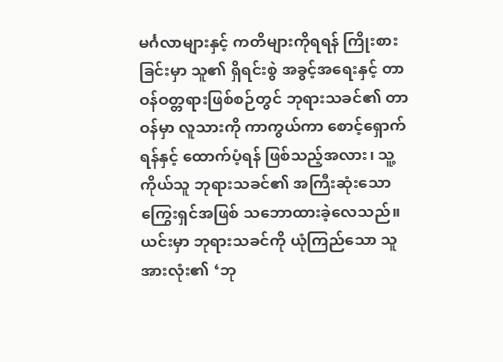မင်္ဂလာများနှင့် ကတိများကိုရရန် ကြိုးစားခြင်းမှာ သူ၏ ရှိရင်းစွဲ အခွင့်အရေးနှင့် တာဝန်ဝတ္တရားဖြစ်စဉ်တွင် ဘုရားသခင်၏ တာဝန်မှာ လူသားကို ကာကွယ်ကာ စောင့်ရှောက်ရန်နှင့် ထောက်ပံ့ရန် ဖြစ်သည့်အလား၊ သူ့ကိုယ်သူ ဘုရားသခင်၏ အကြီးဆုံးသော ကြွေးရှင်အဖြစ် သဘောထားခဲ့လေသည်။ ယင်းမှာ ဘုရားသခင်ကို ယုံကြည်သော သူအားလုံး၏ ‘ဘု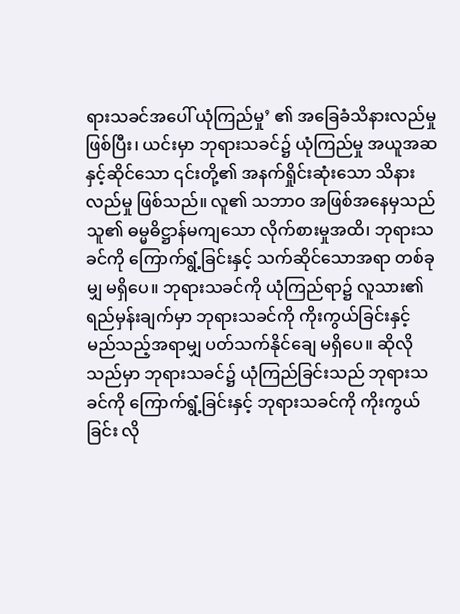ရားသခင်အပေါ် ယုံကြည်မှု’ ၏ အခြေခံသိနားလည်မှုဖြစ်ပြီး၊ ယင်းမှာ ဘုရားသခင်၌ ယုံကြည်မှု အယူအဆနှင့်ဆိုင်သော ၎င်းတို့၏ အနက်ရှိုင်းဆုံးသော သိနားလည်မှု ဖြစ်သည်။ လူ၏ သဘာဝ အဖြစ်အနေမှသည် သူ၏ ဓမ္မဓိဋ္ဌာန်မကျသော လိုက်စားမှုအထိ၊ ဘုရားသခင်ကို ကြောက်ရွံ့ခြင်းနှင့် သက်ဆိုင်သောအရာ တစ်ခုမျှ မရှိပေ။ ဘုရားသခင်ကို ယုံကြည်ရာ၌ လူသား၏ ရည်မှန်းချက်မှာ ဘုရားသခင်ကို ကိုးကွယ်ခြင်းနှင့် မည်သည့်အရာမျှ ပတ်သက်နိုင်ချေ မရှိပေ။ ဆိုလိုသည်မှာ ဘုရားသခင်၌ ယုံကြည်ခြင်းသည် ဘုရားသခင်ကို ကြောက်ရွံ့ခြင်းနှင့် ဘုရားသခင်ကို ကိုးကွယ်ခြင်း လို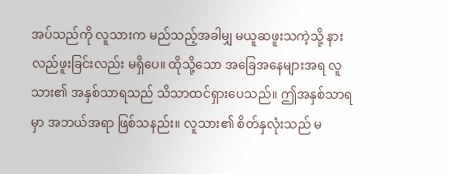အပ်သည်ကို လူသားက မည်သည့်အခါမျှ မယူဆဖူးသကဲ့သို့ နားလည်ဖူးခြင်းလည်း မရှိပေ။ ထိုသို့သော အခြေအနေများအရ လူသား၏ အနှစ်သာရသည် သိသာထင်ရှားပေသည်။ ဤအနှစ်သာရမှာ အဘယ်အရာ ဖြစ်သနည်း။ လူသား၏ စိတ်နှလုံးသည် မ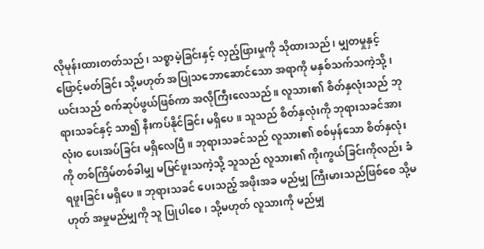လိုမုန်းထားတတ်သည်၊ သစ္စာမဲ့ခြင်းနှင့် လှည့်ဖြားမှုကို သိုထားသည်၊ မျှတမှုနှင့် ဖြောင့်မတ်ခြင်း သို့မဟုတ် အပြုသဘောဆောင်သော အရာကို မနှစ်သက်သကဲ့သို့၊ ယင်းသည် စက်ဆုပ်ဖွယ်ဖြစ်ကာ အလိုကြီးလေသည်။ လူသား၏ စိတ်နှလုံးသည် ဘုရားသခင်နှင့် သာ၍ နီးကပ်နိုင်ခြင်း မရှိပေ။ သူသည် စိတ်နှလုံးကို ဘုရားသခင်အား လုံးဝ ပေးအပ်ခြင်း မရှိလေပြီ။ ဘုရားသခင်သည် လူသား၏ စစ်မှန်သော စိတ်နှလုံးကို တစ်ကြိမ်တစ်ခါမျှ မမြင်ဖူးသကဲ့သို့ သူသည် လူသား၏ ကိုးကွယ်ခြင်းကိုလည်း ခံရဖူးခြင်း မရှိပေ။ ဘုရားသခင် ပေးသည့် အဖိုးအခ မည်မျှ ကြီးမားသည်ဖြစ်စေ သို့မဟုတ် အမှုမည်မျှကို သူ ပြုပါစေ၊ သို့မဟုတ် လူသားကို မည်မျှ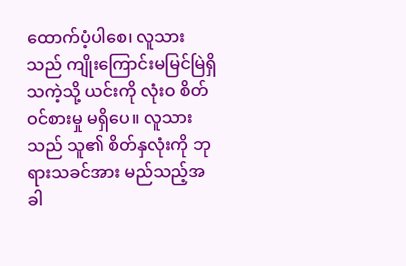ထောက်ပံ့ပါစေ၊ လူသားသည် ကျိုးကြောင်းမမြင်မြဲရှိသကဲ့သို့ ယင်းကို လုံးဝ စိတ်ဝင်စားမှု မရှိပေ။ လူသားသည် သူ၏ စိတ်နှလုံးကို ဘုရားသခင်အား မည်သည့်အခါ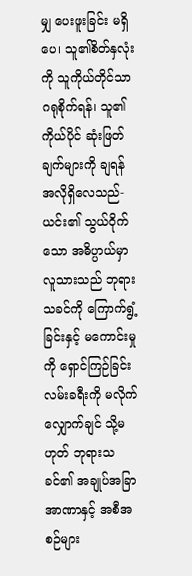မျှ ပေးဖူးခြင်း မရှိပေ၊ သူ၏စိတ်နှလုံးကို သူကိုယ်တိုင်သာ ဂရုစိုက်ရန်၊ သူ၏ ကိုယ်ပိုင် ဆုံးဖြတ်ချက်များကို ချရန် အလိုရှိလေသည်- ယင်း၏ သွယ်ဝိုက်သော အဓိပ္ပာယ်မှာ လူသားသည် ဘုရားသခင်ကို ကြောက်ရွံ့ခြင်းနှင့် မကောင်းမှုကို ရှောင်ကြဉ်ခြင်း လမ်းခရီးကို မလိုက်လျှောက်ချင် သို့မဟုတ် ဘုရားသခင်၏ အချုပ်အခြာအာဏာနှင့် အစီအစဉ်များ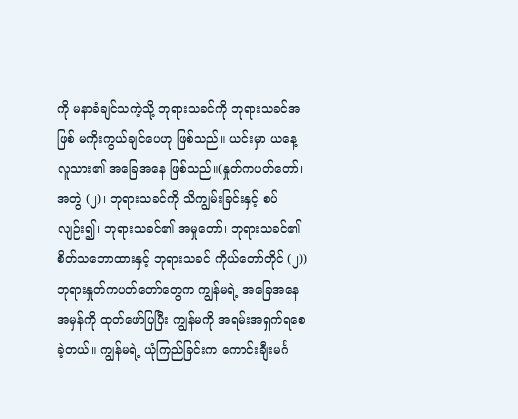ကို မနာခံချင်သကဲ့သို့ ဘုရားသခင်ကို ဘုရားသခင်အဖြစ် မကိုးကွယ်ချင်ပေဟု ဖြစ်သည်။ ယင်းမှာ ယနေ့ လူသား၏ အခြေအနေ ဖြစ်သည်။(နှုတ်ကပတ်တော်၊ အတွဲ (၂)၊ ဘုရားသခင်ကို သိကျွမ်းခြင်းနှင့် စပ်လျဉ်း၍၊ ဘုရားသခင်၏ အမှုတော်၊ ဘုရားသခင်၏ စိတ်သဘောထားနှင့် ဘုရားသခင် ကိုယ်တော်တိုင် (၂)) ဘုရားနှုတ်ကပတ်တော်တွေက ကျွန်မရဲ့ အခြေအနေအမှန်ကို ထုတ်ဖော်ပြပြီး ကျွန်မကို အရမ်းအရှက်ရစေခဲ့တယ်။ ကျွန်မရဲ့ ယုံကြည်ခြင်းက ကောင်းချီးမင်္ဂ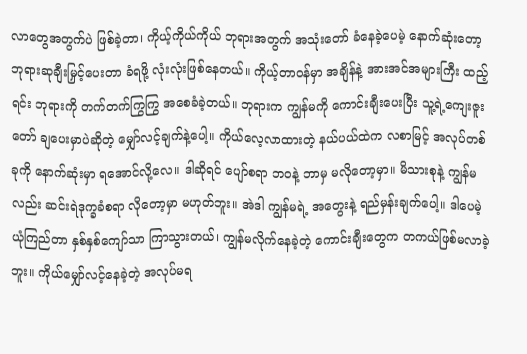လာတွေအတွက်ပဲ ဖြစ်ခဲ့တာ၊ ကိုယ့်ကိုယ်ကိုယ် ဘုရားအတွက် အသုံးတော် ခံနေခဲ့ပေမဲ့ နောက်ဆုံးတော့ ဘုရားဆုချီးမြှင့်ပေးတာ ခံရဖို့ လုံးလုံးဖြစ်နေတယ်။ ကိုယ့်တာဝန်မှာ အချိန်နဲ့ အားအင်အများကြီး ထည့်ရင်း ဘုရားကို တက်တက်ကြွကြွ အစေခံခဲ့တယ်။ ဘုရားက ကျွန်မကို ကောင်းချီးပေးပြီး သူ့ရဲ့ကျေးဇူးတော် ချပေးမှာပဲဆိုတဲ့ မျှော်လင့်ချက်နဲ့ပေါ့။ ကိုယ်လေ့လာထားတဲ့ နယ်ပယ်ထဲက လစာမြင့် အလုပ်တစ်ခုကို နောက်ဆုံးမှာ ရအောင်လို့လေ။ ဒါဆိုရင် ပျော်စရာ ဘဝနဲ့ ဘာမှ မလိုတော့မှာ။ မိသားစုနဲ့ ကျွန်မလည်း ဆင်းရဲဒုက္ခခံစရာ လိုတော့မှာ မဟုတ်ဘူး။ အဲဒါ ကျွန်မရဲ့ အတွေးနဲ့ ရည်မှန်းချက်ပေါ့။ ဒါပေမဲ့ ယုံကြည်တာ နှစ်နှစ်ကျော်သာ ကြာသွားတယ်၊ ကျွန်မလိုက်နေခဲ့တဲ့ ကောင်းချီးတွေက တကယ်ဖြစ်မလာခဲ့ဘူး။ ကိုယ်မျှော်လင့်နေခဲ့တဲ့ အလုပ်မရ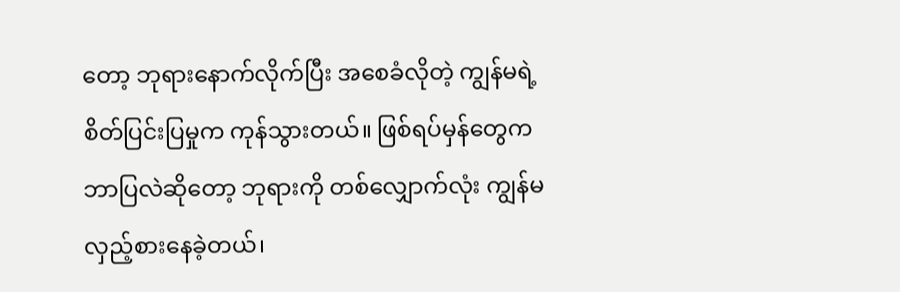တော့ ဘုရားနောက်လိုက်ပြီး အစေခံလိုတဲ့ ကျွန်မရဲ့ စိတ်ပြင်းပြမှုက ကုန်သွားတယ်။ ဖြစ်ရပ်မှန်တွေက ဘာပြလဲဆိုတော့ ဘုရားကို တစ်လျှောက်လုံး ကျွန်မလှည့်စားနေခဲ့တယ်၊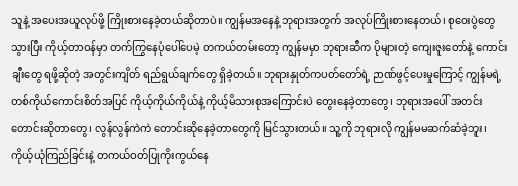သူနဲ့ အပေးအယူလုပ်ဖို့ ကြိုးစားနေခဲ့တယ်ဆိုတာပဲ။ ကျွန်မအနေနဲ့ ဘုရားအတွက် အလုပ်ကြိုးစားနေတယ်၊ စုဝေးပွဲတွေသွားပြီး ကိုယ့်တာဝန်မှာ တက်ကြွနေပုံပေါ်ပေမဲ့ တကယ်တမ်းတော့ ကျွန်မမှာ ဘုရားဆီက ပိုများတဲ့ ကျေးဇူးတော်နဲ့ ကောင်းချီးတွေ ရဖို့ဆိုတဲ့ အတွင်းကျိတ် ရည်ရွယ်ချက်တွေ ရှိခဲ့တယ်။ ဘုရားနှုတ်ကပတ်တော်ရဲ့ ဉာဏ်ဖွင့်ပေးမှုကြောင့် ကျွန်မရဲ့ တစ်ကိုယ်ကောင်းစိတ်အပြင် ကိုယ့်ကိုယ်ကိုယ်နဲ့ ကိုယ့်မိသားစုအကြောင်းပဲ တွေးနေခဲ့တာတွေ၊ ဘုရားအပေါ် အတင်းတောင်းဆိုတာတွေ၊ လွန်လွန်ကဲကဲ တောင်းဆိုနေခဲ့တာတွေကို မြင်သွားတယ်။ သူ့ကို ဘုရားလို ကျွန်မမဆက်ဆံခဲ့ဘူး၊ ကိုယ့်ယုံကြည်ခြင်းနဲ့ တကယ်ဝတ်ပြုကိုးကွယ်နေ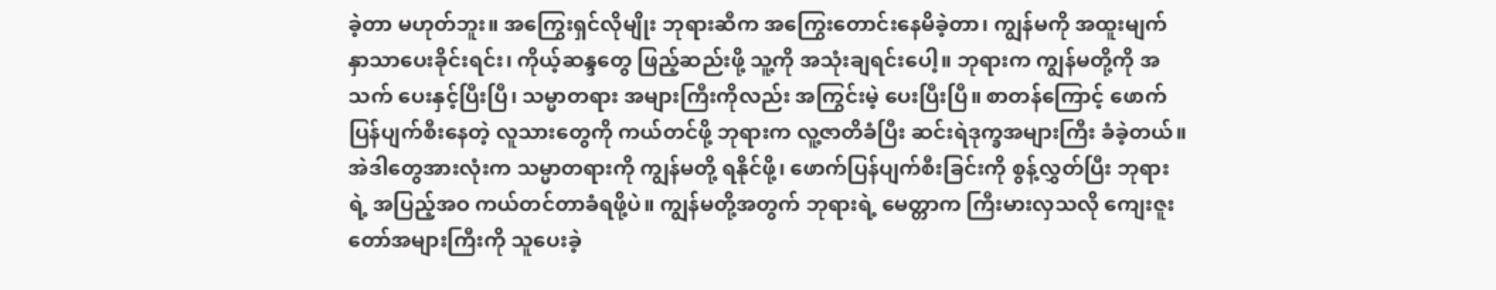ခဲ့တာ မဟုတ်ဘူး။ အကြွေးရှင်လိုမျိုး ဘုရားဆီက အကြွေးတောင်းနေမိခဲ့တာ၊ ကျွန်မကို အထူးမျက်နှာသာပေးခိုင်းရင်း၊ ကိုယ့်ဆန္ဒတွေ ဖြည့်ဆည်းဖို့ သူ့ကို အသုံးချရင်းပေါ့။ ဘုရားက ကျွန်မတို့ကို အသက် ပေးနှင့်ပြီးပြီ၊ သမ္မာတရား အများကြီးကိုလည်း အကြွင်းမဲ့ ပေးပြီးပြီ။ စာတန်ကြောင့် ဖောက်ပြန်ပျက်စီးနေတဲ့ လူသားတွေကို ကယ်တင်ဖို့ ဘုရားက လူ့ဇာတိခံပြီး ဆင်းရဲဒုက္ခအများကြီး ခံခဲ့တယ်။ အဲဒါတွေအားလုံးက သမ္မာတရားကို ကျွန်မတို့ ရနိုင်ဖို့၊ ဖောက်ပြန်ပျက်စီးခြင်းကို စွန့်လွှတ်ပြီး ဘုရားရဲ့ အပြည့်အဝ ကယ်တင်တာခံရဖို့ပဲ။ ကျွန်မတို့အတွက် ဘုရားရဲ့ မေတ္တာက ကြီးမားလှသလို ကျေးဇူးတော်အများကြီးကို သူပေးခဲ့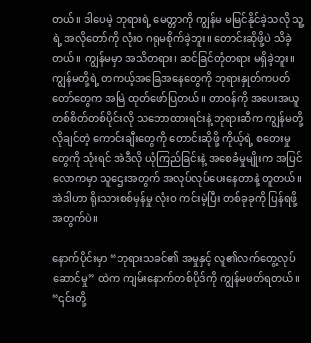တယ်။ ဒါပေမဲ့ ဘုရားရဲ့ မေတ္တာကို ကျွန်မ မမြင်နိုင်ခဲ့သလို သူ့ရဲ့ အလိုတော်ကို လုံးဝ ဂရုမစိုက်ခဲ့ဘူး။ တောင်းဆိုဖို့ပဲ သိခဲ့တယ်။ ကျွန်မမှာ အသိတရား၊ ဆင်ခြင်တုံတရား မရှိခဲ့ဘူး။ ကျွန်မတို့ရဲ့ တကယ့်အခြေအနေတွေကို ဘုရားနှုတ်ကပတ်တော်တွေက အမြဲ ထုတ်ဖော်ပြတယ်။ တာဝန်ကို အပေးအယူ တစ်စိတ်တစ်ပိုင်းလို သဘောထားရင်းနဲ့ ဘုရားဆီက ကျွန်မတို့လိုချင်တဲ့ ကောင်းချီးတွေကို တောင်းဆိုဖို့ ကိုယ့်ရဲ့ စတေးမှုတွေကို သုံးရင် အဲဒီလို ယုံကြည်ခြင်းနဲ့ အစေခံမှုမျိုးက အပြင်လောကမှာ သူဌေးအတွက် အလုပ်လုပ်ပေးနေတာနဲ့ တူတယ်။ အဲဒါဟာ ရိုးသားစစ်မှန်မှု လုံးဝ ကင်းမဲ့ပြီး တစ်ခုခုကို ပြန်ရဖို့အတွက်ပဲ။

နောက်ပိုင်းမှာ “ဘုရားသခင်၏ အမှုနှင့် လူ၏လက်တွေ့လုပ်ဆောင်မှု” ထဲက ကျမ်းနောက်တစ်ပိုဒ်ကို ကျွန်မဖတ်ရတယ်။ “၎င်းတို့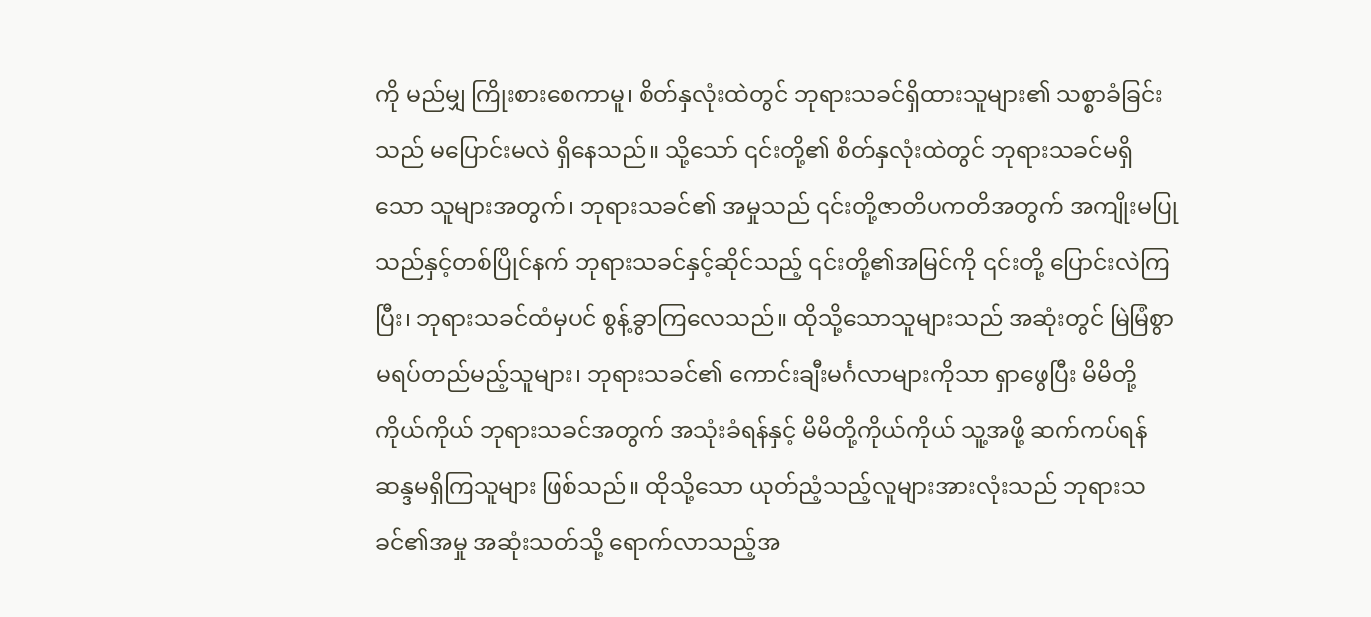ကို မည်မျှ ကြိုးစားစေကာမူ၊ စိတ်နှလုံးထဲတွင် ဘုရားသခင်ရှိထားသူများ၏ သစ္စာခံခြင်းသည် မပြောင်းမလဲ ရှိနေသည်။ သို့သော် ၎င်းတို့၏ စိတ်နှလုံးထဲတွင် ဘုရားသခင်မရှိသော သူများအတွက်၊ ဘုရားသခင်၏ အမှုသည် ၎င်းတို့ဇာတိပကတိအတွက် အကျိုးမပြုသည်နှင့်တစ်ပြိုင်နက် ဘုရားသခင်နှင့်ဆိုင်သည့် ၎င်းတို့၏အမြင်ကို ၎င်းတို့ ပြောင်းလဲကြပြီး၊ ဘုရားသခင်ထံမှပင် စွန့်ခွာကြလေသည်။ ထိုသို့သောသူများသည် အဆုံးတွင် မြဲမြံစွာ မရပ်တည်မည့်သူများ၊ ဘုရားသခင်၏ ကောင်းချီးမင်္ဂလာများကိုသာ ရှာဖွေပြီး မိမိတို့ကိုယ်ကိုယ် ဘုရားသခင်အတွက် အသုံးခံရန်နှင့် မိမိတို့ကိုယ်ကိုယ် သူ့အဖို့ ဆက်ကပ်ရန် ဆန္ဒမရှိကြသူများ ဖြစ်သည်။ ထိုသို့သော ယုတ်ညံ့သည့်လူများအားလုံးသည် ဘုရားသခင်၏အမှု အဆုံးသတ်သို့ ရောက်လာသည့်အ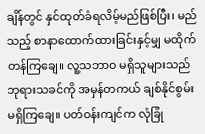ချိန်တွင် နှင်ထုတ်ခံရလိမ့်မည်ဖြစ်ပြီး၊ မည်သည့် စာနာထောက်ထားခြင်းနှင့်မျှ မထိုက်တန်ကြချေ။ လူ့သဘာဝ မရှိသူများသည် ဘုရားသခင်ကို အမှန်တကယ် ချစ်နိုင်စွမ်း မရှိကြချေ။ ပတ်ဝန်းကျင်က လုံခြုံ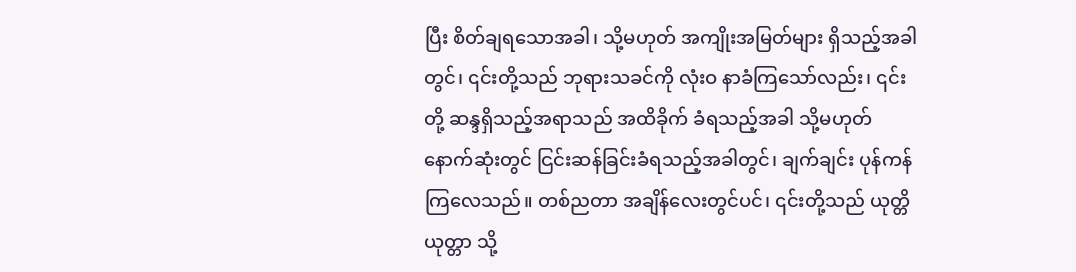ပြီး စိတ်ချရသောအခါ၊ သို့မဟုတ် အကျိုးအမြတ်များ ရှိသည့်အခါတွင်၊ ၎င်းတို့သည် ဘုရားသခင်ကို လုံးဝ နာခံကြသော်လည်း၊ ၎င်းတို့ ဆန္ဒရှိသည့်အရာသည် အထိခိုက် ခံရသည့်အခါ သို့မဟုတ် နောက်ဆုံးတွင် ငြင်းဆန်ခြင်းခံရသည့်အခါတွင်၊ ချက်ချင်း ပုန်ကန်ကြလေသည်။ တစ်ညတာ အချိန်လေးတွင်ပင်၊ ၎င်းတို့သည် ယုတ္တိယုတ္တာ သို့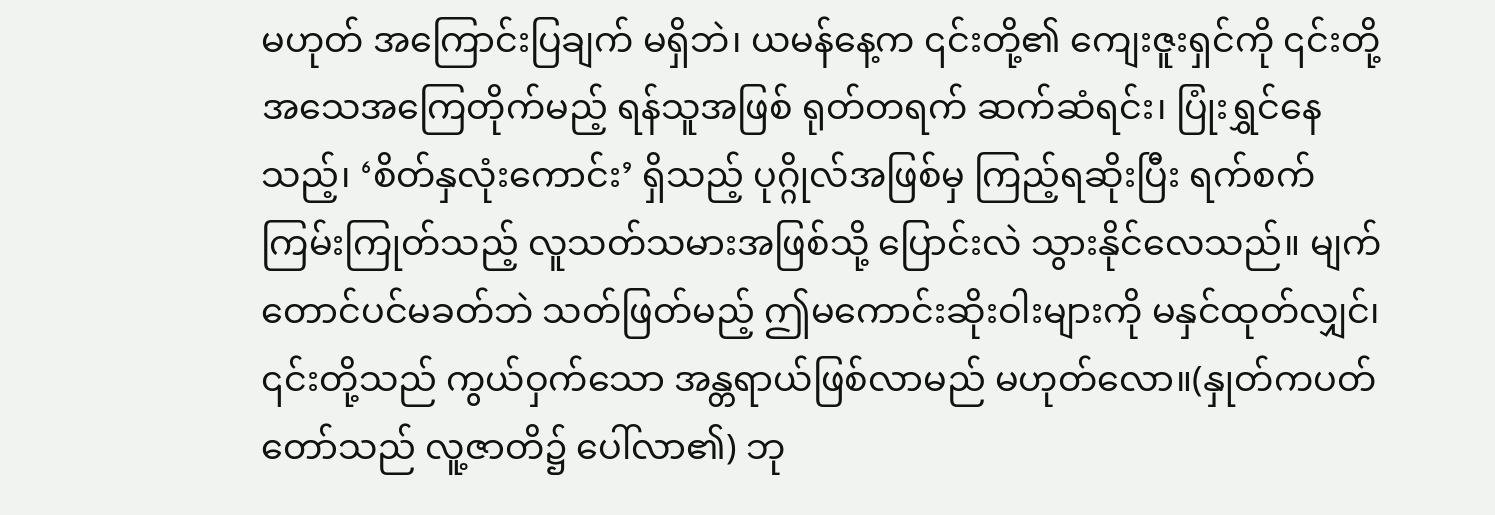မဟုတ် အကြောင်းပြချက် မရှိဘဲ၊ ယမန်နေ့က ၎င်းတို့၏ ကျေးဇူးရှင်ကို ၎င်းတို့ အသေအကြေတိုက်မည့် ရန်သူအဖြစ် ရုတ်တရက် ဆက်ဆံရင်း၊ ပြုံးရွှင်နေသည့်၊ ‘စိတ်နှလုံးကောင်း’ ရှိသည့် ပုဂ္ဂိုလ်အဖြစ်မှ ကြည့်ရဆိုးပြီး ရက်စက်ကြမ်းကြုတ်သည့် လူသတ်သမားအဖြစ်သို့ ပြောင်းလဲ သွားနိုင်လေသည်။ မျက်တောင်ပင်မခတ်ဘဲ သတ်ဖြတ်မည့် ဤမကောင်းဆိုးဝါးများကို မနှင်ထုတ်လျှင်၊ ၎င်းတို့သည် ကွယ်ဝှက်သော အန္တရာယ်ဖြစ်လာမည် မဟုတ်လော။(နှုတ်ကပတ်တော်သည် လူ့ဇာတိ၌ ပေါ်လာ၏) ဘု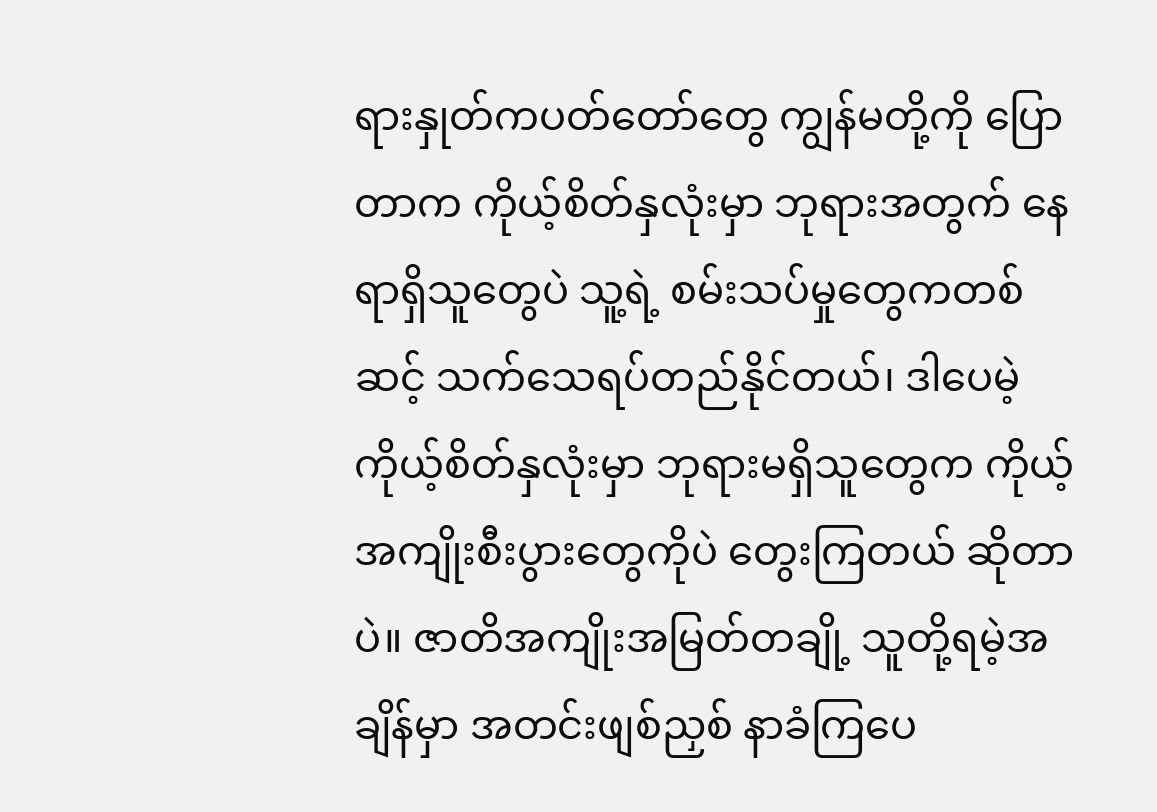ရားနှုတ်ကပတ်တော်တွေ ကျွန်မတို့ကို ပြောတာက ကိုယ့်စိတ်နှလုံးမှာ ဘုရားအတွက် နေရာရှိသူတွေပဲ သူ့ရဲ့ စမ်းသပ်မှုတွေကတစ်ဆင့် သက်သေရပ်တည်နိုင်တယ်၊ ဒါပေမဲ့ ကိုယ့်စိတ်နှလုံးမှာ ဘုရားမရှိသူတွေက ကိုယ့်အကျိုးစီးပွားတွေကိုပဲ တွေးကြတယ် ဆိုတာပဲ။ ဇာတိအကျိုးအမြတ်တချို့ သူတို့ရမဲ့အချိန်မှာ အတင်းဖျစ်ညှစ် နာခံကြပေ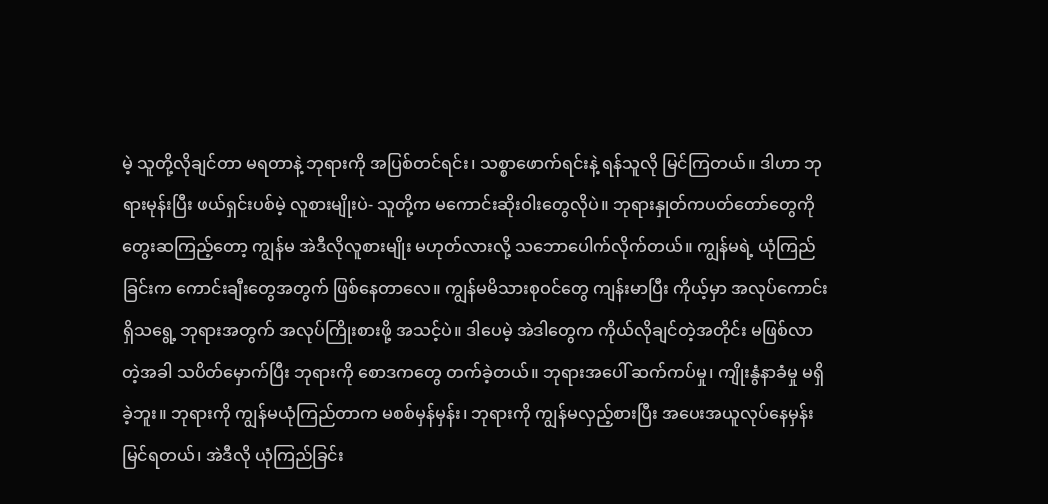မဲ့ သူတို့လိုချင်တာ မရတာနဲ့ ဘုရားကို အပြစ်တင်ရင်း၊ သစ္စာဖောက်ရင်းနဲ့ ရန်သူလို မြင်ကြတယ်။ ဒါဟာ ဘုရားမုန်းပြီး ဖယ်ရှင်းပစ်မဲ့ လူစားမျိုးပဲ- သူတို့က မကောင်းဆိုးဝါးတွေလိုပဲ။ ဘုရားနှုတ်ကပတ်တော်တွေကို တွေးဆကြည့်တော့ ကျွန်မ အဲဒီလိုလူစားမျိုး မဟုတ်လားလို့ သဘောပေါက်လိုက်တယ်။ ကျွန်မရဲ့ ယုံကြည်ခြင်းက ကောင်းချီးတွေအတွက် ဖြစ်နေတာလေ။ ကျွန်မမိသားစုဝင်တွေ ကျန်းမာပြီး ကိုယ့်မှာ အလုပ်ကောင်းရှိသရွေ့ ဘုရားအတွက် အလုပ်ကြိုးစားဖို့ အသင့်ပဲ။ ဒါပေမဲ့ အဲဒါတွေက ကိုယ်လိုချင်တဲ့အတိုင်း မဖြစ်လာတဲ့အခါ သပိတ်မှောက်ပြီး ဘုရားကို စောဒကတွေ တက်ခဲ့တယ်။ ဘုရားအပေါ် ဆက်ကပ်မှု၊ ကျိုးနွံနာခံမှု မရှိခဲ့ဘူး။ ဘုရားကို ကျွန်မယုံကြည်တာက မစစ်မှန်မှန်း၊ ဘုရားကို ကျွန်မလှည့်စားပြီး အပေးအယူလုပ်နေမှန်း မြင်ရတယ်၊ အဲဒီလို ယုံကြည်ခြင်း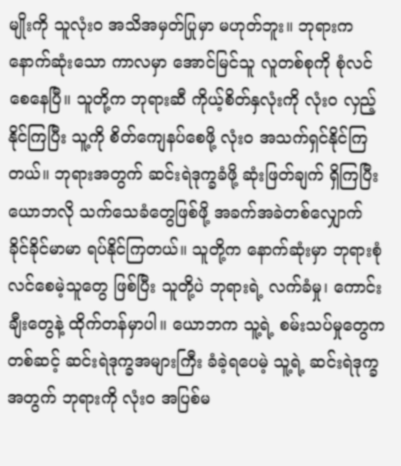မျိုးကို သူလုံးဝ အသိအမှတ်ပြုမှာ မဟုတ်ဘူး။ ဘုရားက နောက်ဆုံးသော ကာလမှာ အောင်မြင်သူ လူတစ်စုကို စုံလင်စေနေပြီ။ သူတို့က ဘုရားဆီ ကိုယ့်စိတ်နှလုံးကို လုံးဝ လှည့်နိုင်ကြပြီး သူ့ကို စိတ်ကျေနပ်စေဖို့ လုံးဝ အသက်ရှင်နိုင်ကြတယ်။ ဘုရားအတွက် ဆင်းရဲဒုက္ခခံဖို့ ဆုံးဖြတ်ချက် ရှိကြပြီး ယောဘလို သက်သေခံတွေဖြစ်ဖို့ အခက်အခဲတစ်လျှောက် ခိုင်ခိုင်မာမာ ရပ်နိုင်ကြတယ်။ သူတို့က နောက်ဆုံးမှာ ဘုရားစုံလင်စေမဲ့သူတွေ ဖြစ်ပြီး သူတို့ပဲ ဘုရားရဲ့ လက်ခံမှု၊ ကောင်းချီးတွေနဲ့ ထိုက်တန်မှာပါ။ ယောဘက သူ့ရဲ့ စမ်းသပ်မှုတွေကတစ်ဆင့် ဆင်းရဲဒုက္ခအများကြီး ခံခဲ့ရပေမဲ့ သူ့ရဲ့ ဆင်းရဲဒုက္ခအတွက် ဘုရားကို လုံးဝ အပြစ်မ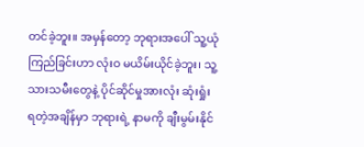တင်ခဲ့ဘူး။ အမှန်တော့ ဘုရားအပေါ် သူ့ယုံကြည်ခြင်းဟာ လုံးဝ မယိမ်းယိုင်ခဲ့ဘူး၊ သူ့သားသမီးတွေနဲ့ ပိုင်ဆိုင်မှုအားလုံး ဆုံးရှုံးရတဲ့အချိန်မှာ ဘုရားရဲ့ နာမကို ချီးမွမ်းနိုင်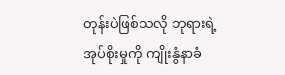တုန်းပဲဖြစ်သလို ဘုရားရဲ့ အုပ်စိုးမှုကို ကျိုးနွံနာခံ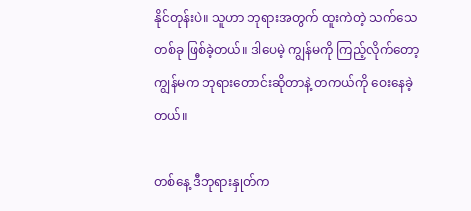နိုင်တုန်းပဲ။ သူဟာ ဘုရားအတွက် ထူးကဲတဲ့ သက်သေတစ်ခု ဖြစ်ခဲ့တယ်။ ဒါပေမဲ့ ကျွန်မကို ကြည့်လိုက်တော့ ကျွန်မက ဘုရားတောင်းဆိုတာနဲ့ တကယ်ကို ဝေးနေခဲ့တယ်။

တစ်နေ့ ဒီဘုရားနှုတ်က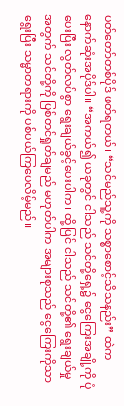ပတ်တော်တစ်ပိုဒ် ဖတ်ရတယ်၊ “သင်မည်သူ့ကို သစ္စာစောင့်သိသနည်း” ထဲက နောက်ဆုံးအပိုဒ်ပါ။ “အကယ်၍ ယခုတွင် ငါသည် သင်တို့ရှေ့၌ ငွေကြေးအချို့ကို ပုံပေးပြီး လွတ်လပ်စွာ ရွေးချယ်ခွင့်ပေးပါက၊ ထို့ပြင် ငါသည် သင်တို့၏ ရွေးချယ်မှုအတွက် သင်တို့ကို ပြစ်တင်ရှုတ်ချမည် မဟုတ်ပါက အများစုသည် ငွေကြေးကိုသာ ရွေးပြီး သမ္မာတရားကို ပစ်ပယ်ကြပေလိမ့်မည်။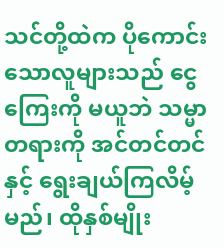သင်တို့ထဲက ပိုကောင်းသောလူများသည် ငွေကြေးကို မယူဘဲ သမ္မာတရားကို အင်တင်တင်နှင့် ရွေးချယ်ကြလိမ့်မည်၊ ထိုနှစ်မျိုး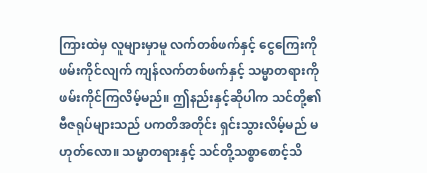ကြားထဲမှ လူများမှာမူ လက်တစ်ဖက်နှင့် ငွေကြေးကို ဖမ်းကိုင်လျက် ကျန်လက်တစ်ဖက်နှင့် သမ္မာတရားကို ဖမ်းကိုင်ကြလိမ့်မည်။ ဤနည်းနှင့်ဆိုပါက သင်တို့၏ ဗီဇရုပ်များသည် ပကတိအတိုင်း ရှင်းသွားလိမ့်မည် မဟုတ်လော။ သမ္မာတရားနှင့် သင်တို့သစ္စာစောင့်သိ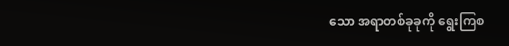သော အရာတစ်ခုခုကို ရွေးကြစ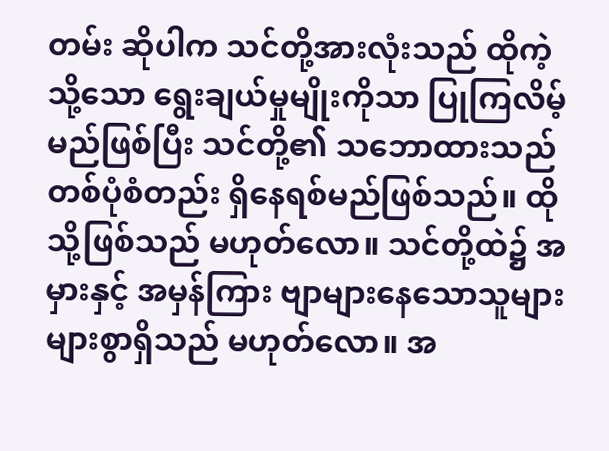တမ်း ဆိုပါက သင်တို့အားလုံးသည် ထိုကဲ့သို့သော ရွေးချယ်မှုမျိုးကိုသာ ပြုကြလိမ့်မည်ဖြစ်ပြီး သင်တို့၏ သဘောထားသည် တစ်ပုံစံတည်း ရှိနေရစ်မည်ဖြစ်သည်။ ထိုသို့ဖြစ်သည် မဟုတ်လော။ သင်တို့ထဲ၌ အမှားနှင့် အမှန်ကြား ဗျာများနေသောသူများ များစွာရှိသည် မဟုတ်လော။ အ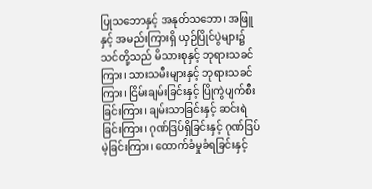ပြုသဘောနှင့် အနုတ်သဘော၊ အဖြူနှင့် အမည်းကြားရှိ ယှဉ်ပြိုင်ပွဲများ၌ သင်တို့သည် မိသားစုနှင့် ဘုရားသခင်ကြား၊ သားသမီးများနှင့် ဘုရားသခင်ကြား၊ ငြိမ်းချမ်းခြင်းနှင့် ပြိုကွဲပျက်စီးခြင်းကြား၊ ချမ်းသာခြင်းနှင့် ဆင်းရဲခြင်းကြား၊ ဂုဏ်ဒြပ်ရှိခြင်းနှင့် ဂုဏ်ဒြပ်မဲ့ခြင်းကြား၊ ထောက်ခံမှုခံရခြင်းနှင့်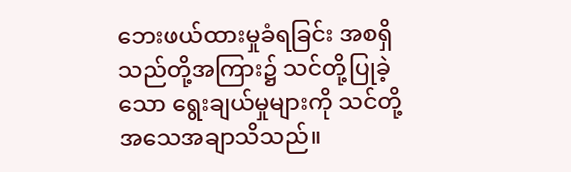ဘေးဖယ်ထားမှုခံရခြင်း အစရှိသည်တို့အကြား၌ သင်တို့ပြုခဲ့သော ရွေးချယ်မှုများကို သင်တို့ အသေအချာသိသည်။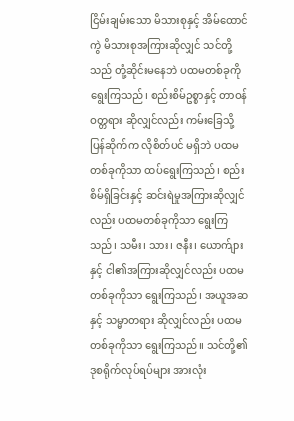ငြိမ်းချမ်းသော မိသားစုနှင့် အိမ်ထောင်ကွဲ မိသားစုအကြားဆိုလျှင် သင်တို့သည် တုံ့ဆိုင်းမနေဘဲ ပထမတစ်ခုကို ရွေးကြသည်၊ စည်းစိမ်ဥစ္စာနှင့် တာဝန်ဝတ္တရား ဆိုလျှင်လည်း ကမ်းခြေသို့ ပြန်ဆိုက်က လိုစိတ်ပင် မရှိဘဲ ပထမတစ်ခုကိုသာ ထပ်ရွေးကြသည်၊ စည်းစိမ်ရှိခြင်းနှင့် ဆင်းရဲမှုအကြားဆိုလျှင်လည်း ပထမတစ်ခုကိုသာ ရွေးကြသည်၊ သမီး၊ သား၊ ဇနီး၊ ယောက်ျားနှင့် ငါ၏အကြားဆိုလျှင်လည်း ပထမတစ်ခုကိုသာ ရွေးကြသည်၊ အယူအဆနှင့် သမ္မာတရား ဆိုလျှင်လည်း ပထမတစ်ခုကိုသာ ရွေးကြသည်။ သင်တို့၏ ဒုစရိုက်လုပ်ရပ်များ အားလုံး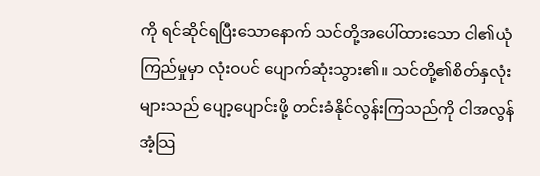ကို ရင်ဆိုင်ရပြီးသောနောက် သင်တို့အပေါ်ထားသော ငါ၏ယုံကြည်မှုမှာ လုံးဝပင် ပျောက်ဆုံးသွား၏။ သင်တို့၏စိတ်နှလုံးများသည် ပျော့ပျောင်းဖို့ တင်းခံနိုင်လွန်းကြသည်ကို ငါအလွန်အံ့သြ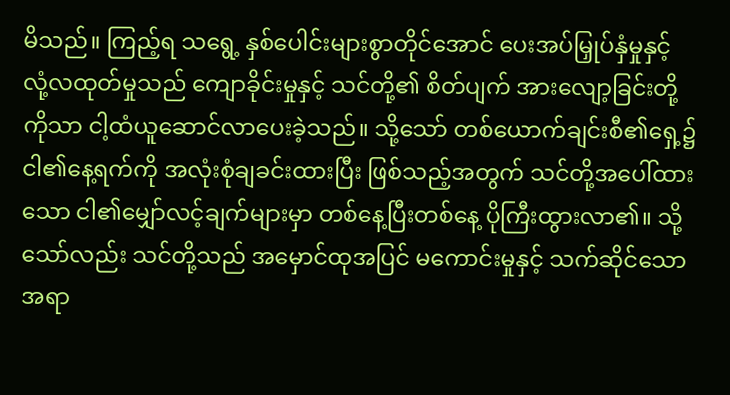မိသည်။ ကြည့်ရ သရွေ့ နှစ်ပေါင်းများစွာတိုင်အောင် ပေးအပ်မြှုပ်နှံမှုနှင့် လုံ့လထုတ်မှုသည် ကျောခိုင်းမှုနှင့် သင်တို့၏ စိတ်ပျက် အားလျော့ခြင်းတို့ကိုသာ ငါ့ထံယူဆောင်လာပေးခဲ့သည်။ သို့သော် တစ်ယောက်ချင်းစီ၏ရှေ့၌ ငါ၏နေ့ရက်ကို အလုံးစုံချခင်းထားပြီး ဖြစ်သည့်အတွက် သင်တို့အပေါ်ထားသော ငါ၏မျှော်လင့်ချက်များမှာ တစ်နေ့ပြီးတစ်နေ့ ပိုကြီးထွားလာ၏။ သို့သော်လည်း သင်တို့သည် အမှောင်ထုအပြင် မကောင်းမှုနှင့် သက်ဆိုင်သောအရာ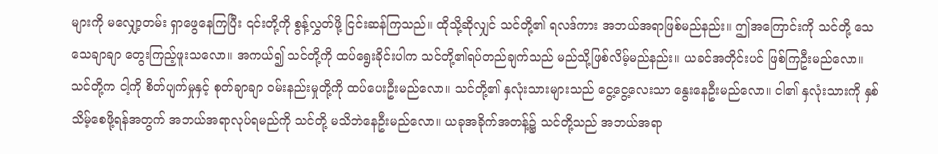များကို မလျှော့တမ်း ရှာဖွေနေကြပြီး ၎င်းတို့ကို စွန့်လွှတ်ဖို့ ငြင်းဆန်ကြသည်။ ထိုသို့ဆိုလျှင် သင်တို့၏ ရလဒ်ကား အဘယ်အရာဖြစ်မည်နည်း။ ဤအကြောင်းကို သင်တို့ သေသေချာချာ တွေးကြည့်ဖူးသလော။ အကယ်၍ သင်တို့ကို ထပ်ရွေးခိုင်းပါက သင်တို့၏ရပ်တည်ချက်သည် မည်သို့ဖြစ်လိမ့်မည်နည်း။ ယခင်အတိုင်းပင် ဖြစ်ကြဦးမည်လော။ သင်တို့က ငါ့ကို စိတ်ပျက်မှုနှင့် စုတ်ချာချာ ဝမ်းနည်းမှုတို့ကို ထပ်ပေးဦးမည်လော။ သင်တို့၏ နှလုံးသားများသည် ငွေ့ငွေ့လေးသာ နွေးနေဦးမည်လော။ ငါ၏ နှလုံးသားကို နှစ်သိမ့်စေဖို့ရန်အတွက် အဘယ်အရာလုပ်ရမည်ကို သင်တို့ မသိဘဲနေဦးမည်လော။ ယခုအခိုက်အတန့်၌ သင်တို့သည် အဘယ်အရာ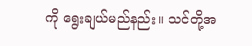ကို ရွေးချယ်မည်နည်း။ သင်တို့အ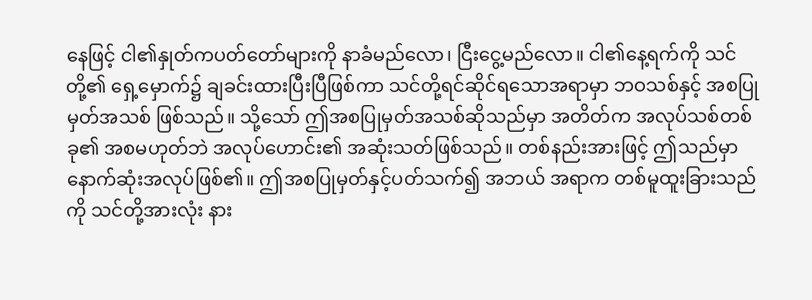နေဖြင့် ငါ၏နှုတ်ကပတ်တော်များကို နာခံမည်လော၊ ငြီးငွေ့မည်လော။ ငါ၏နေ့ရက်ကို သင်တို့၏ ရှေ့မှောက်၌ ချခင်းထားပြီးပြီဖြစ်ကာ သင်တို့ရင်ဆိုင်ရသောအရာမှာ ဘဝသစ်နှင့် အစပြုမှတ်အသစ် ဖြစ်သည်။ သို့သော် ဤအစပြုမှတ်အသစ်ဆိုသည်မှာ အတိတ်က အလုပ်သစ်တစ်ခု၏ အစမဟုတ်ဘဲ အလုပ်ဟောင်း၏ အဆုံးသတ်ဖြစ်သည်။ တစ်နည်းအားဖြင့် ဤသည်မှာ နောက်ဆုံးအလုပ်ဖြစ်၏။ ဤအစပြုမှတ်နှင့်ပတ်သက်၍ အဘယ် အရာက တစ်မူထူးခြားသည်ကို သင်တို့အားလုံး နား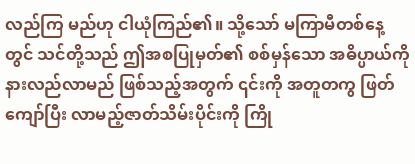လည်ကြ မည်ဟု ငါယုံကြည်၏။ သို့သော် မကြာမီတစ်နေ့တွင် သင်တို့သည် ဤအစပြုမှတ်၏ စစ်မှန်သော အဓိပ္ပာယ်ကို နားလည်လာမည် ဖြစ်သည့်အတွက် ၎င်းကို အတူတကွ ဖြတ်ကျော်ပြီး လာမည့်ဇာတ်သိမ်းပိုင်းကို ကြို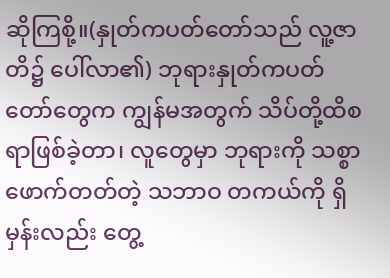ဆိုကြစို့။(နှုတ်ကပတ်တော်သည် လူ့ဇာတိ၌ ပေါ်လာ၏) ဘုရားနှုတ်ကပတ်တော်တွေက ကျွန်မအတွက် သိပ်တို့ထိစရာဖြစ်ခဲ့တာ၊ လူတွေမှာ ဘုရားကို သစ္စာဖောက်တတ်တဲ့ သဘာဝ တကယ်ကို ရှိမှန်းလည်း တွေ့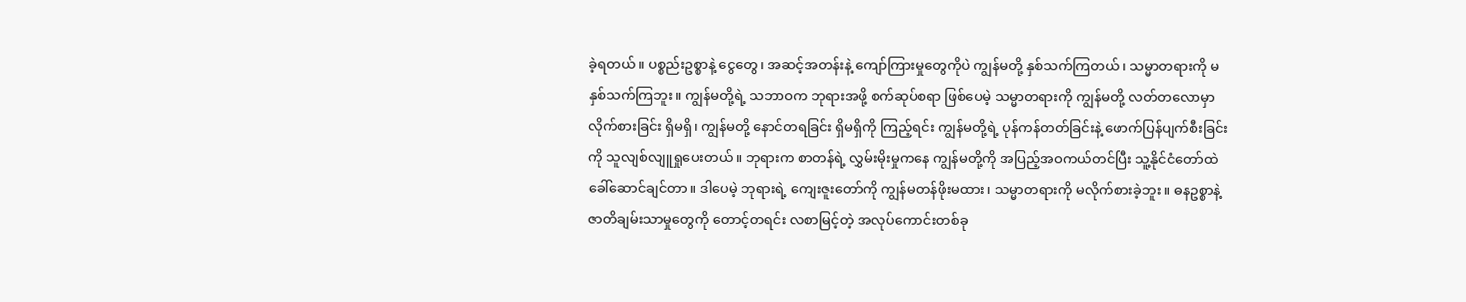ခဲ့ရတယ်။ ပစ္စည်းဥစ္စာနဲ့ ငွေတွေ၊ အဆင့်အတန်းနဲ့ ကျော်ကြားမှုတွေကိုပဲ ကျွန်မတို့ နှစ်သက်ကြတယ်၊ သမ္မာတရားကို မနှစ်သက်ကြဘူး။ ကျွန်မတို့ရဲ့ သဘာဝက ဘုရားအဖို့ စက်ဆုပ်စရာ ဖြစ်ပေမဲ့ သမ္မာတရားကို ကျွန်မတို့ လတ်တလောမှာ လိုက်စားခြင်း ရှိမရှိ၊ ကျွန်မတို့ နောင်တရခြင်း ရှိမရှိကို ကြည့်ရင်း ကျွန်မတို့ရဲ့ ပုန်ကန်တတ်ခြင်းနဲ့ ဖောက်ပြန်ပျက်စီးခြင်းကို သူလျစ်လျူရှုပေးတယ်။ ဘုရားက စာတန်ရဲ့ လွှမ်းမိုးမှုကနေ ကျွန်မတို့ကို အပြည့်အဝကယ်တင်ပြီး သူ့နိုင်ငံတော်ထဲ ခေါ်ဆောင်ချင်တာ။ ဒါပေမဲ့ ဘုရားရဲ့ ကျေးဇူးတော်ကို ကျွန်မတန်ဖိုးမထား၊ သမ္မာတရားကို မလိုက်စားခဲ့ဘူး။ ဓနဥစ္စာနဲ့ ဇာတိချမ်းသာမှုတွေကို တောင့်တရင်း လစာမြင့်တဲ့ အလုပ်ကောင်းတစ်ခု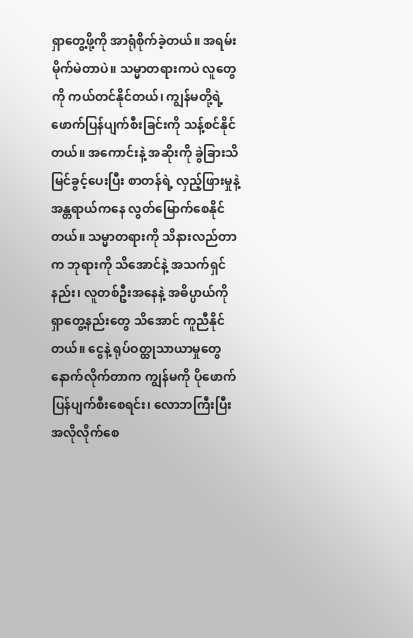ရှာတွေ့ဖို့ကို အာရုံစိုက်ခဲ့တယ်။ အရမ်းမိုက်မဲတာပဲ။ သမ္မာတရားကပဲ လူတွေကို ကယ်တင်နိုင်တယ်၊ ကျွန်မတို့ရဲ့ ဖောက်ပြန်ပျက်စီးခြင်းကို သန့်စင်နိုင်တယ်။ အကောင်းနဲ့ အဆိုးကို ခွဲခြားသိမြင်ခွင့်ပေးပြီး စာတန်ရဲ့ လှည့်ဖြားမှုနဲ့ အန္တရာယ်ကနေ လွတ်မြောက်စေနိုင်တယ်။ သမ္မာတရားကို သိနားလည်တာက ဘုရားကို သိအောင်နဲ့ အသက်ရှင်နည်း၊ လူတစ်ဦးအနေနဲ့ အဓိပ္ပာယ်ကို ရှာတွေ့နည်းတွေ သိအောင် ကူညီနိုင်တယ်။ ငွေနဲ့ ရုပ်ဝတ္ထုသာယာမှုတွေနောက်လိုက်တာက ကျွန်မကို ပိုဖောက်ပြန်ပျက်စီးစေရင်း၊ လောဘကြီးပြီး အလိုလိုက်စေ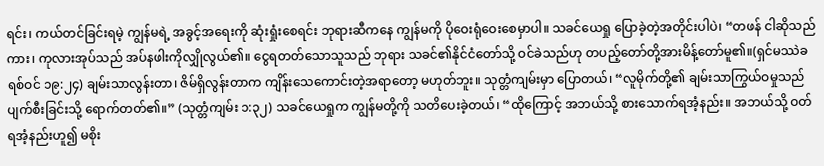ရင်း၊ ကယ်တင်ခြင်းရမဲ့ ကျွန်မရဲ့ အခွင့်အရေးကို ဆုံးရှုံးစေရင်း ဘုရားဆီကနေ ကျွန်မကို ပိုဝေးရုံဝေးစေမှာပါ။ သခင်ယေရှု ပြောခဲ့တဲ့အတိုင်းပါပဲ၊ “တဖန် ငါဆိုသည်ကား၊ ကုလားအုပ်သည် အပ်နဖါးကိုလျှိုလွယ်၏။ ငွေရတတ်သောသူသည် ဘုရား သခင်၏နိုင်ငံတော်သို့ ဝင်ခဲသည်ဟု တပည့်တော်တို့အားမိန့်တော်မူ၏။(ရှင်မဿဲခရစ်ဝင် ၁၉:၂၄) ချမ်းသာလွန်းတာ၊ ဇိမ်ရှိလွန်းတာက ကျိန်းသေကောင်းတဲ့အရာတော့ မဟုတ်ဘူး။ သုတ္တံကျမ်းမှာ ပြောတယ်၊ “လူမိုက်တို့၏ ချမ်းသာကြွယ်ဝမှုသည် ပျက်စီးခြင်းသို့ ရောက်တတ်၏။” (သုတ္တံကျမ်း ၁:၃၂) သခင်ယေရှုက ကျွန်မတို့ကို သတိပေးခဲ့တယ်၊ “ထိုကြောင့် အဘယ်သို့ စားသောက်ရအံ့နည်း။ အဘယ်သို့ ဝတ်ရအံ့နည်းဟူ၍ မစိုး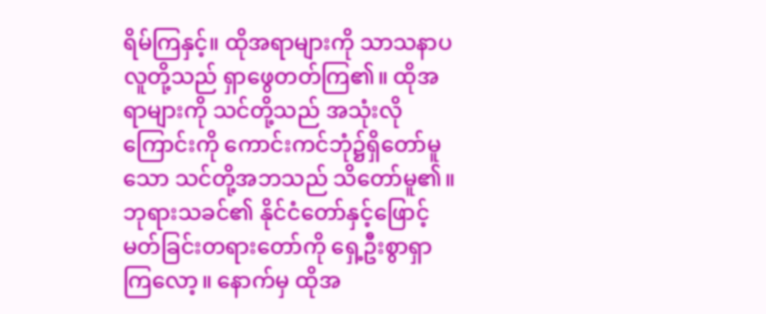ရိမ်ကြနှင့်။ ထိုအရာများကို သာသနာပလူတို့သည် ရှာဖွေတတ်ကြ၏။ ထိုအရာများကို သင်တို့သည် အသုံးလိုကြောင်းကို ကောင်းကင်ဘုံ၌ရှိတော်မူသော သင်တို့အဘသည် သိတော်မူ၏။ ဘုရားသခင်၏ နိုင်ငံတော်နှင့်ဖြောင့်မတ်ခြင်းတရားတော်ကို ရှေ့ဦးစွာရှာကြလော့။ နောက်မှ ထိုအ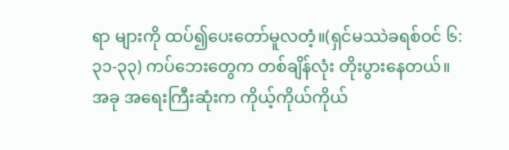ရာ များကို ထပ်၍ပေးတော်မူလတံ့။(ရှင်မဿဲခရစ်ဝင် ၆:၃၁-၃၃) ကပ်ဘေးတွေက တစ်ချိန်လုံး တိုးပွားနေတယ်။ အခု အရေးကြီးဆုံးက ကိုယ့်ကိုယ်ကိုယ်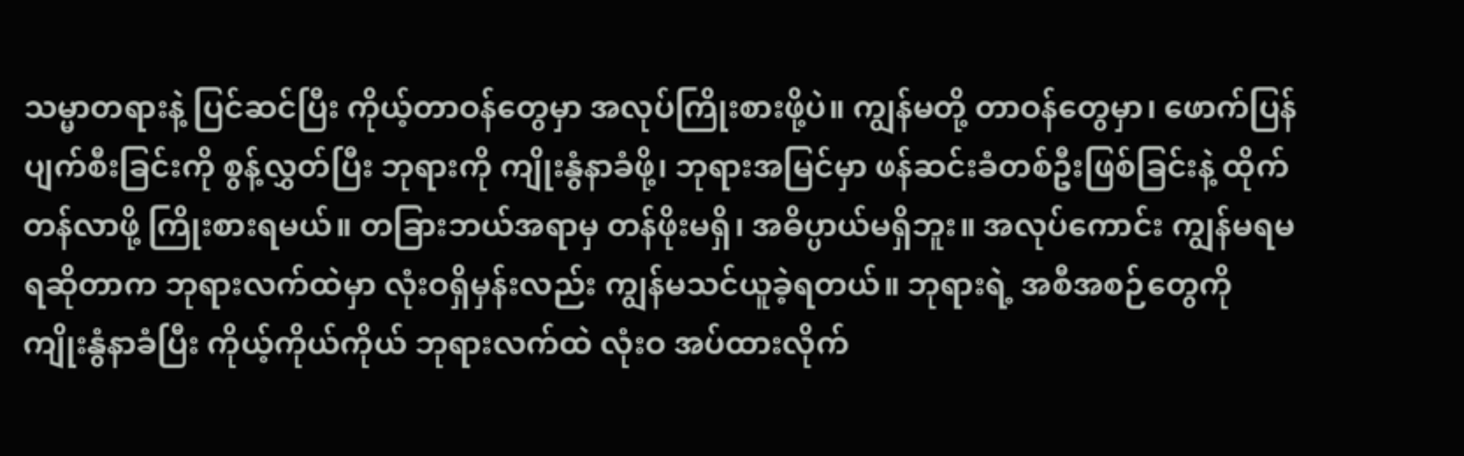သမ္မာတရားနဲ့ ပြင်ဆင်ပြီး ကိုယ့်တာဝန်တွေမှာ အလုပ်ကြိုးစားဖို့ပဲ။ ကျွန်မတို့ တာဝန်တွေမှာ၊ ဖောက်ပြန်ပျက်စီးခြင်းကို စွန့်လွှတ်ပြီး ဘုရားကို ကျိုးနွံနာခံဖို့၊ ဘုရားအမြင်မှာ ဖန်ဆင်းခံတစ်ဦးဖြစ်ခြင်းနဲ့ ထိုက်တန်လာဖို့ ကြိုးစားရမယ်။ တခြားဘယ်အရာမှ တန်ဖိုးမရှိ၊ အဓိပ္ပာယ်မရှိဘူး။ အလုပ်ကောင်း ကျွန်မရမရဆိုတာက ဘုရားလက်ထဲမှာ လုံးဝရှိမှန်းလည်း ကျွန်မသင်ယူခဲ့ရတယ်။ ဘုရားရဲ့ အစီအစဉ်တွေကို ကျိုးနွံနာခံပြီး ကိုယ့်ကိုယ်ကိုယ် ဘုရားလက်ထဲ လုံးဝ အပ်ထားလိုက်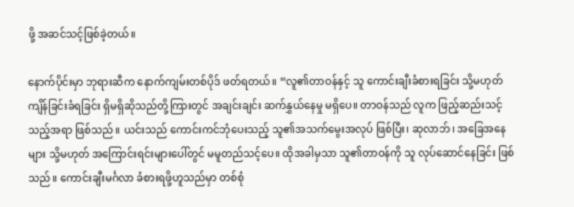ဖို့ အဆင်သင့်ဖြစ်ခဲ့တယ်။

နောက်ပိုင်းမှာ ဘုရားဆီက နောက်ကျမ်းတစ်ပိုဒ် ဖတ်ရတယ်။ “လူ၏တာဝန်နှင့် သူ ကောင်းချီးခံစားရခြင်း သို့မဟုတ် ကျိန်ခြင်းခံရခြင်း ရှိမရှိဆိုသည်တို့ကြားတွင် အချင်းချင်း ဆက်နွှယ်နေမှု မရှိပေ။ တာဝန်သည် လူက ဖြည့်ဆည်းသင့်သည့်အရာ ဖြစ်သည်။ ယင်းသည် ကောင်းကင်ဘုံပေးသည့် သူ၏အသက်မွေးအလုပ် ဖြစ်ပြီး၊ ဆုလာဘ်၊ အခြေအနေများ သို့မဟုတ် အကြောင်းရင်းများပေါ်တွင် မမူတည်သင့်ပေ။ ထိုအခါမှသာ သူ၏တာဝန်ကို သူ လုပ်ဆောင်နေခြင်း ဖြစ်သည်။ ကောင်းချီးမင်္ဂလာ ခံစားရဖို့ဟူသည်မှာ တစ်စုံ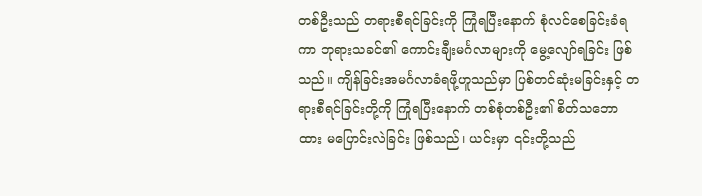တစ်ဦးသည် တရားစီရင်ခြင်းကို ကြုံရပြီးနောက် စုံလင်စေခြင်းခံရကာ ဘုရားသခင်၏ ကောင်းချီးမင်္ဂလာများကို မွေ့လျော်ရခြင်း ဖြစ်သည်။ ကျိန်ခြင်းအမင်္ဂလာခံရဖို့ဟူသည်မှာ ပြစ်တင်ဆုံးမခြင်းနှင့် တရားစီရင်ခြင်းတို့ကို ကြုံရပြီးနောက် တစ်စုံတစ်ဦး၏ စိတ်သဘောထား မပြောင်းလဲခြင်း ဖြစ်သည်၊ ယင်းမှာ ၎င်းတို့သည်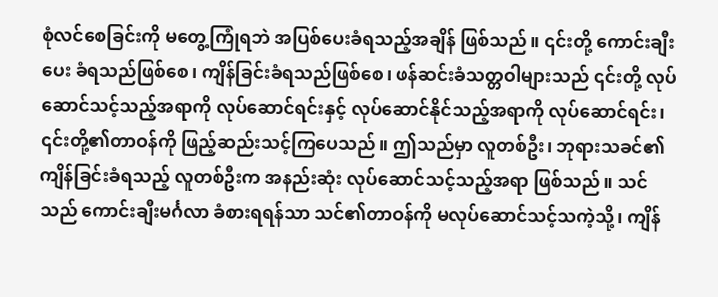စုံလင်စေခြင်းကို မတွေ့ကြုံရဘဲ အပြစ်ပေးခံရသည့်အချိန် ဖြစ်သည်။ ၎င်းတို့ ကောင်းချီးပေး ခံရသည်ဖြစ်စေ၊ ကျိန်ခြင်းခံရသည်ဖြစ်စေ၊ ဖန်ဆင်းခံသတ္တဝါများသည် ၎င်းတို့ လုပ်ဆောင်သင့်သည့်အရာကို လုပ်ဆောင်ရင်းနှင့် လုပ်ဆောင်နိုင်သည့်အရာကို လုပ်ဆောင်ရင်း၊ ၎င်းတို့၏တာဝန်ကို ဖြည့်ဆည်းသင့်ကြပေသည်။ ဤသည်မှာ လူတစ်ဦး၊ ဘုရားသခင်၏ ကျိန်ခြင်းခံရသည့် လူတစ်ဦးက အနည်းဆုံး လုပ်ဆောင်သင့်သည့်အရာ ဖြစ်သည်။ သင်သည် ကောင်းချီးမင်္ဂလာ ခံစားရရန်သာ သင်၏တာဝန်ကို မလုပ်ဆောင်သင့်သကဲ့သို့၊ ကျိန်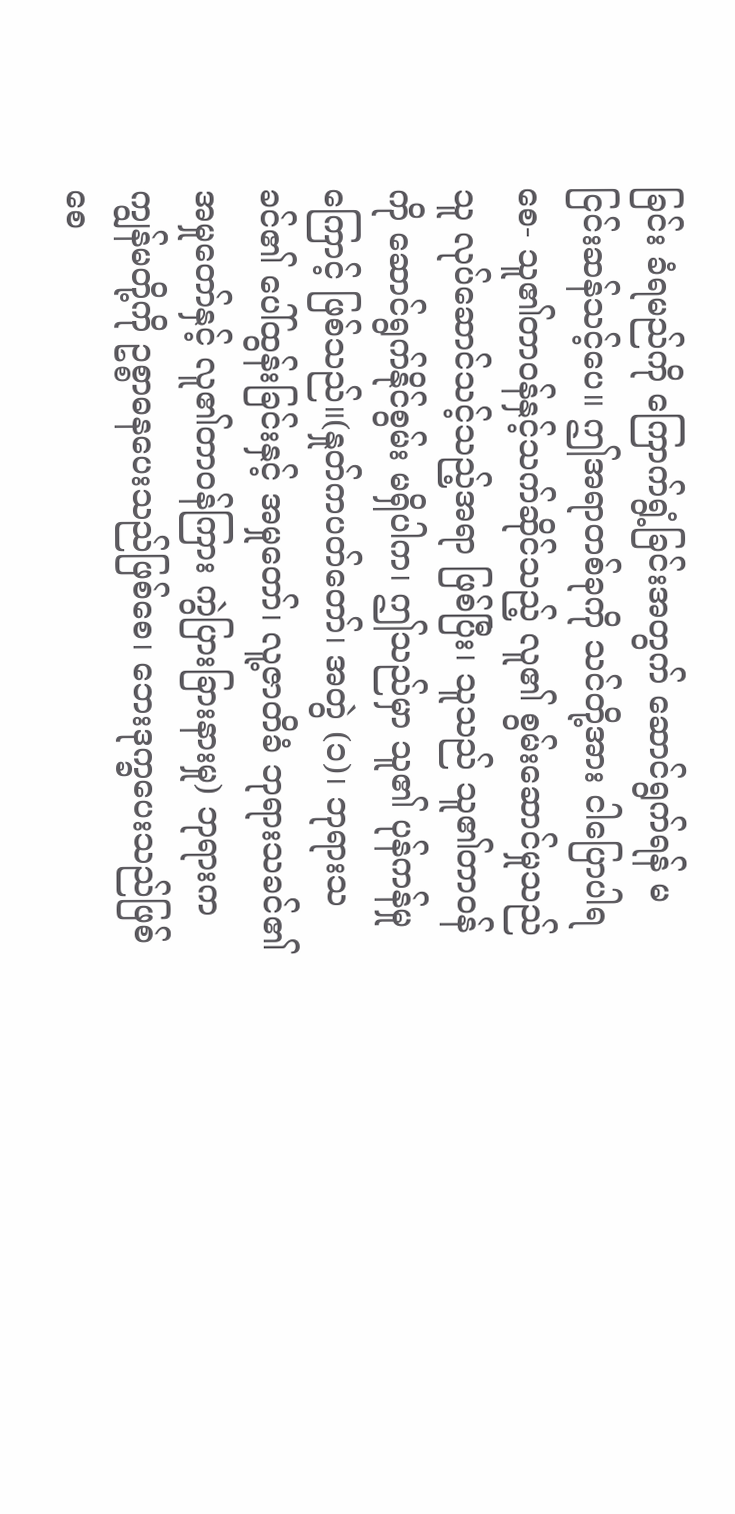ခြင်း ခံရမည်ကို ကြောက်ရွံ့ခြင်းအတွက် ဆောင်ရွက်ရန် မငြင်းဆန်သင့်ပေ။ ဤအရာတစ်ခုကို သင်တို့အား ငါပြောပါရစေ- သူ၏တာဝန်နှင့်သက်ဆိုင်သည့် လူ၏ စွမ်းဆောင်မှုသည် သူ လုပ်ဆောင်သင့်သည့်အရာ ဖြစ်ပြီး၊ သူသည် သူ၏တာဝန်ကို ဆောင်ရွက်နိုင်စွမ်း မရှိပါက၊ ဤသည်မှာ သူ၏ ပုန်ကန်မှုကြောင့် ဖြစ်သည်။(နှုတ်ကပတ်တော်၊ အတွဲ (၁)၊ ဘုရားသခင်၏ ပေါ်ထွန်းခြင်းနှင့် အမှုတော်၊ လူ့ဇာတိခံ ဘုရားသခင်၏အမှုတော်နှင့် လူ၏တာဝန်ကြား ကွဲပြားခြားနားမှု) ဘုရားက ကျွန်မတို့ကို ဥစ္စာဓနပေးသည်ဖြစ်စေ၊ ဘေးဒုက္ခပေးသည်ဖြစ်စေ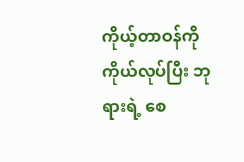ကိုယ့်တာဝန်ကို ကိုယ်လုပ်ပြီး ဘုရားရဲ့ စေ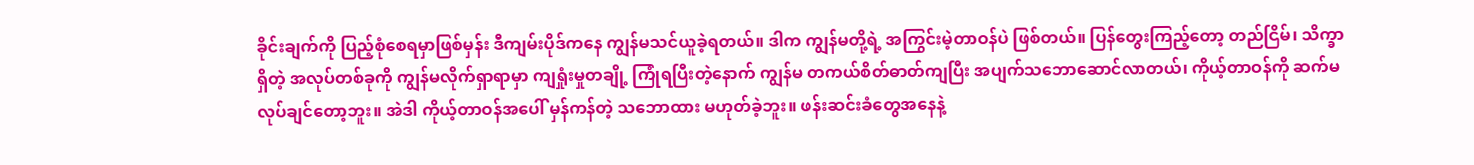ခိုင်းချက်ကို ပြည့်စုံစေရမှာဖြစ်မှန်း ဒီကျမ်းပိုဒ်ကနေ ကျွန်မသင်ယူခဲ့ရတယ်။ ဒါက ကျွန်မတို့ရဲ့ အကြွင်းမဲ့တာဝန်ပဲ ဖြစ်တယ်။ ပြန်တွေးကြည့်တော့ တည်ငြိမ်၊ သိက္ခာရှိတဲ့ အလုပ်တစ်ခုကို ကျွန်မလိုက်ရှာရာမှာ ကျရှုံးမှုတချို့ ကြုံရပြီးတဲ့နောက် ကျွန်မ တကယ်စိတ်ဓာတ်ကျပြီး အပျက်သဘောဆောင်လာတယ်၊ ကိုယ့်တာဝန်ကို ဆက်မလုပ်ချင်တော့ဘူး။ အဲဒါ ကိုယ့်တာဝန်အပေါ် မှန်ကန်တဲ့ သဘောထား မဟုတ်ခဲ့ဘူး။ ဖန်းဆင်းခံတွေအနေနဲ့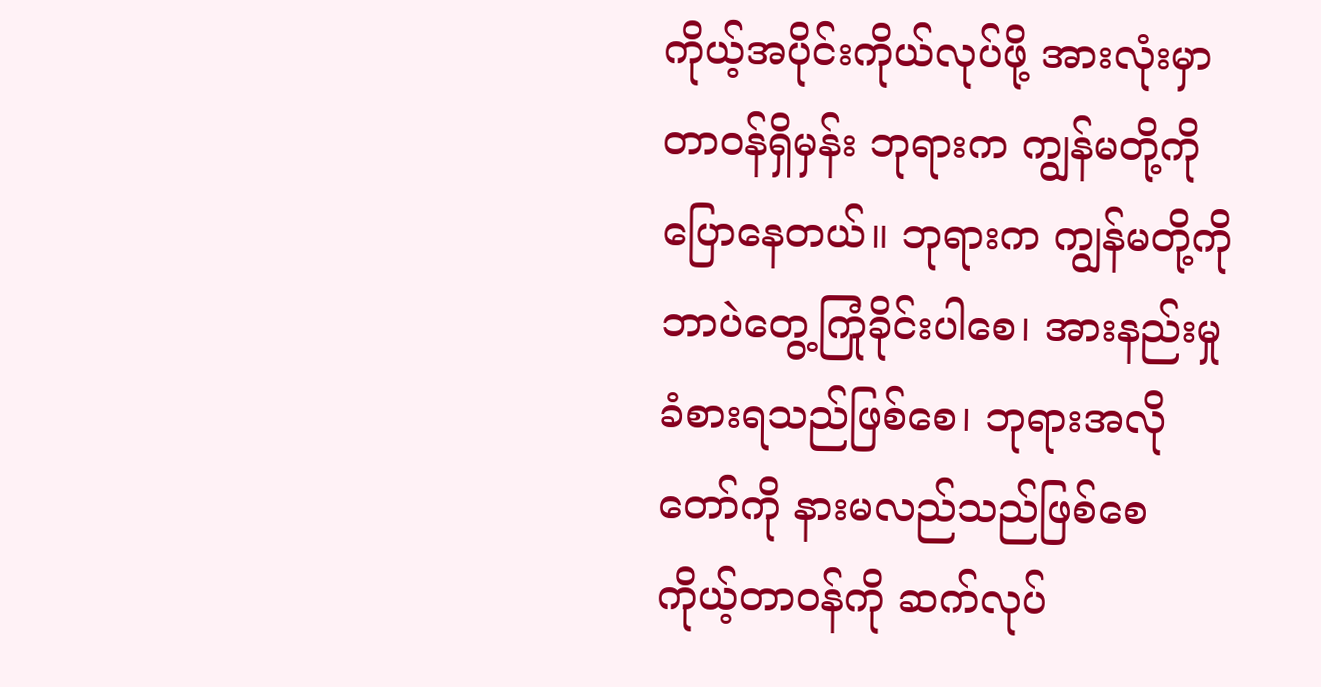ကိုယ့်အပိုင်းကိုယ်လုပ်ဖို့ အားလုံးမှာ တာဝန်ရှိမှန်း ဘုရားက ကျွန်မတို့ကို ပြောနေတယ်။ ဘုရားက ကျွန်မတို့ကို ဘာပဲတွေ့ကြုံခိုင်းပါစေ၊ အားနည်းမှု ခံစားရသည်ဖြစ်စေ၊ ဘုရားအလိုတော်ကို နားမလည်သည်ဖြစ်စေ ကိုယ့်တာဝန်ကို ဆက်လုပ်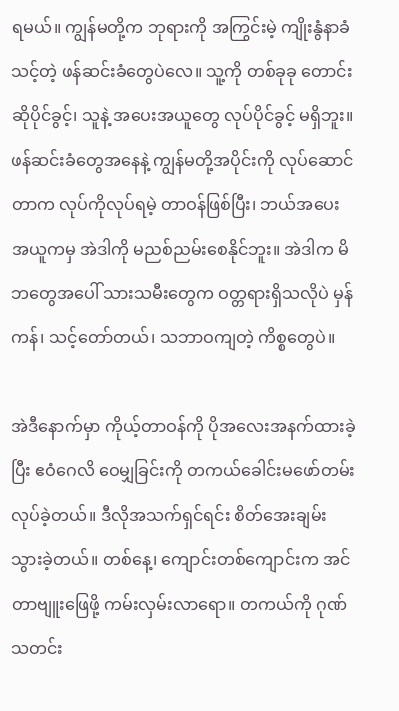ရမယ်။ ကျွန်မတို့က ဘုရားကို အကြွင်းမဲ့ ကျိုးနွံနာခံသင့်တဲ့ ဖန်ဆင်းခံတွေပဲလေ။ သူ့ကို တစ်ခုခု တောင်းဆိုပိုင်ခွင့်၊ သူနဲ့ အပေးအယူတွေ လုပ်ပိုင်ခွင့် မရှိဘူး။ ဖန်ဆင်းခံတွေအနေနဲ့ ကျွန်မတို့အပိုင်းကို လုပ်ဆောင်တာက လုပ်ကိုလုပ်ရမဲ့ တာဝန်ဖြစ်ပြီး၊ ဘယ်အပေးအယူကမှ အဲဒါကို မညစ်ညမ်းစေနိုင်ဘူး။ အဲဒါက မိဘတွေအပေါ် သားသမီးတွေက ဝတ္တရားရှိသလိုပဲ မှန်ကန်၊ သင့်တော်တယ်၊ သဘာဝကျတဲ့ ကိစ္စတွေပဲ။

အဲဒီနောက်မှာ ကိုယ့်တာဝန်ကို ပိုအလေးအနက်ထားခဲ့ပြီး ဧဝံဂေလိ ဝေမျှခြင်းကို တကယ်ခေါင်းမဖော်တမ်း လုပ်ခဲ့တယ်။ ဒီလိုအသက်ရှင်ရင်း စိတ်အေးချမ်းသွားခဲ့တယ်။ တစ်နေ့၊ ကျောင်းတစ်ကျောင်းက အင်တာဗျူးဖြေဖို့ ကမ်းလှမ်းလာရော။ တကယ်ကို ဂုဏ်သတင်း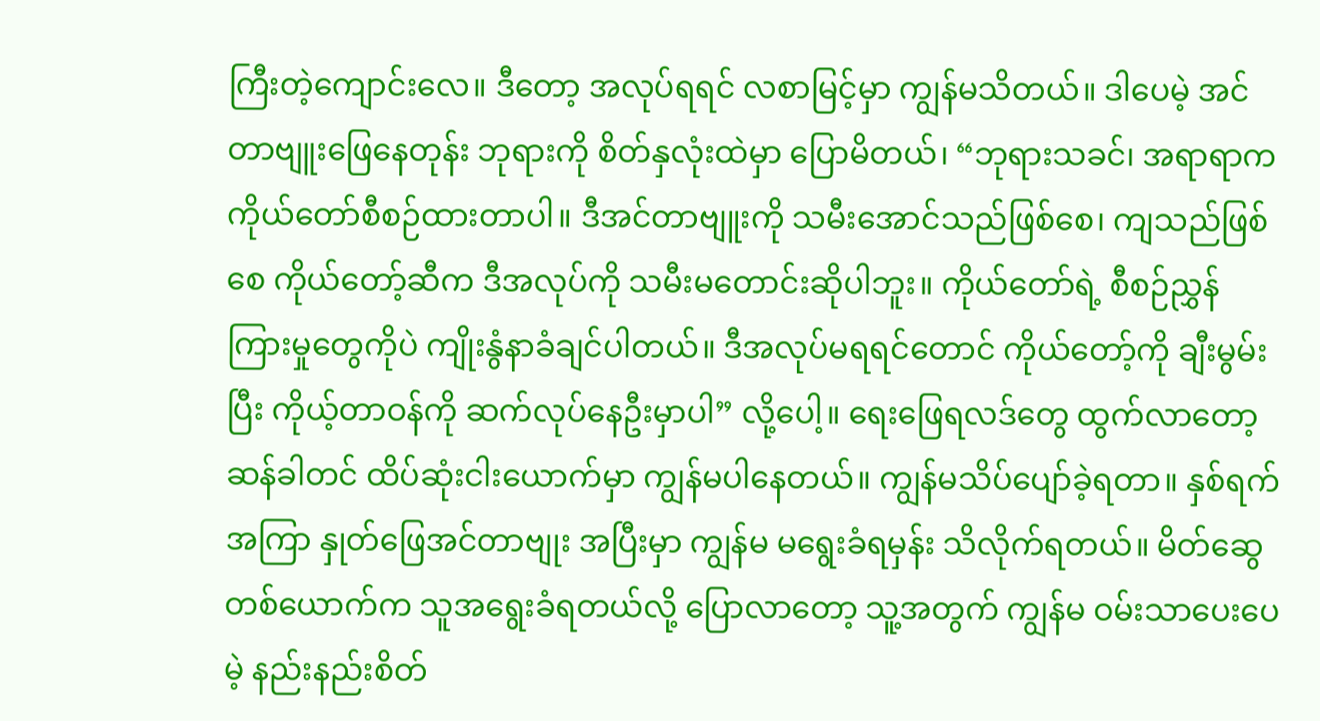ကြီးတဲ့ကျောင်းလေ။ ဒီတော့ အလုပ်ရရင် လစာမြင့်မှာ ကျွန်မသိတယ်။ ဒါပေမဲ့ အင်တာဗျူးဖြေနေတုန်း ဘုရားကို စိတ်နှလုံးထဲမှာ ပြောမိတယ်၊ “ဘုရားသခင်၊ အရာရာက ကိုယ်တော်စီစဉ်ထားတာပါ။ ဒီအင်တာဗျူးကို သမီးအောင်သည်ဖြစ်စေ၊ ကျသည်ဖြစ်စေ ကိုယ်တော့်ဆီက ဒီအလုပ်ကို သမီးမတောင်းဆိုပါဘူး။ ကိုယ်တော်ရဲ့ စီစဉ်ညွှန်ကြားမှုတွေကိုပဲ ကျိုးနွံနာခံချင်ပါတယ်။ ဒီအလုပ်မရရင်တောင် ကိုယ်တော့်ကို ချီးမွမ်းပြီး ကိုယ့်တာဝန်ကို ဆက်လုပ်နေဦးမှာပါ” လို့ပေါ့။ ရေးဖြေရလဒ်တွေ ထွက်လာတော့ ဆန်ခါတင် ထိပ်ဆုံးငါးယောက်မှာ ကျွန်မပါနေတယ်။ ကျွန်မသိပ်ပျော်ခဲ့ရတာ။ နှစ်ရက်အကြာ နှုတ်ဖြေအင်တာဗျုး အပြီးမှာ ကျွန်မ မရွေးခံရမှန်း သိလိုက်ရတယ်။ မိတ်ဆွေတစ်ယောက်က သူအရွေးခံရတယ်လို့ ပြောလာတော့ သူ့အတွက် ကျွန်မ ဝမ်းသာပေးပေမဲ့ နည်းနည်းစိတ်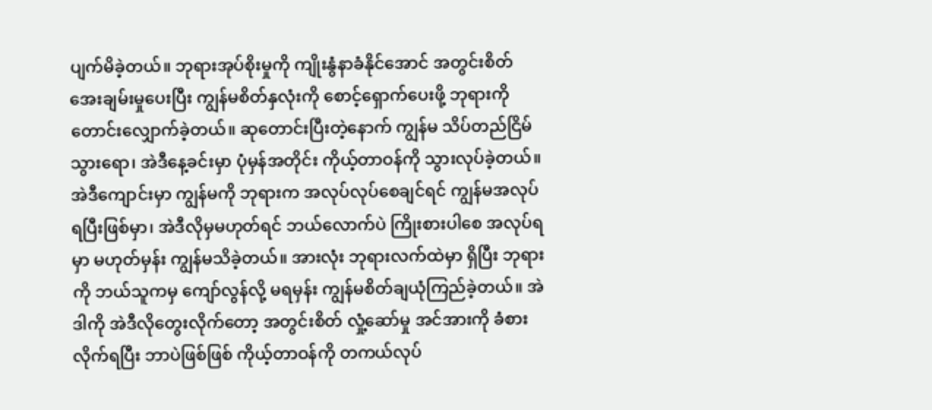ပျက်မိခဲ့တယ်။ ဘုရားအုပ်စိုးမှုကို ကျိုးနွံနာခံနိုင်အောင် အတွင်းစိတ် အေးချမ်းမှုပေးပြီး ကျွန်မစိတ်နှလုံးကို စောင့်ရှောက်ပေးဖို့ ဘုရားကို တောင်းလျှောက်ခဲ့တယ်။ ဆုတောင်းပြီးတဲ့နောက် ကျွန်မ သိပ်တည်ငြိမ်သွားရော၊ အဲဒီနေ့ခင်းမှာ ပုံမှန်အတိုင်း ကိုယ့်တာဝန်ကို သွားလုပ်ခဲ့တယ်။ အဲဒီကျောင်းမှာ ကျွန်မကို ဘုရားက အလုပ်လုပ်စေချင်ရင် ကျွန်မအလုပ်ရပြီးဖြစ်မှာ၊ အဲဒီလိုမှမဟုတ်ရင် ဘယ်လောက်ပဲ ကြိုးစားပါစေ အလုပ်ရမှာ မဟုတ်မှန်း ကျွန်မသိခဲ့တယ်။ အားလုံး ဘုရားလက်ထဲမှာ ရှိပြီး ဘုရားကို ဘယ်သူကမှ ကျော်လွန်လို့ မရမှန်း ကျွန်မစိတ်ချယုံကြည်ခဲ့တယ်။ အဲဒါကို အဲဒီလိုတွေးလိုက်တော့ အတွင်းစိတ် လှုံ့ဆော်မှု အင်အားကို ခံစားလိုက်ရပြီး ဘာပဲဖြစ်ဖြစ် ကိုယ့်တာဝန်ကို တကယ်လုပ်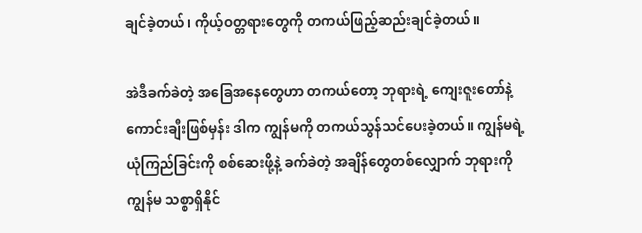ချင်ခဲ့တယ်၊ ကိုယ့်ဝတ္တရားတွေကို တကယ်ဖြည့်ဆည်းချင်ခဲ့တယ်။

အဲဒီခက်ခဲတဲ့ အခြေအနေတွေဟာ တကယ်တော့ ဘုရားရဲ့ ကျေးဇူးတော်နဲ့ ကောင်းချီးဖြစ်မှန်း ဒါက ကျွန်မကို တကယ်သွန်သင်ပေးခဲ့တယ်။ ကျွန်မရဲ့ ယုံကြည်ခြင်းကို စစ်ဆေးဖို့နဲ့ ခက်ခဲတဲ့ အချိန်တွေတစ်လျှောက် ဘုရားကို ကျွန်မ သစ္စာရှိနိုင်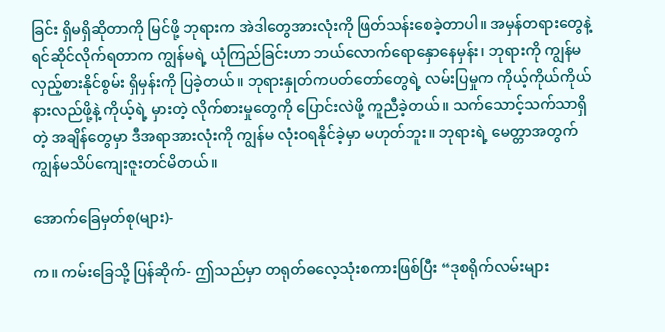ခြင်း ရှိမရှိဆိုတာကို မြင်ဖို့ ဘုရားက အဲဒါတွေအားလုံးကို ဖြတ်သန်းစေခဲ့တာပါ။ အမှန်တရားတွေနဲ့ ရင်ဆိုင်လိုက်ရတာက ကျွန်မရဲ့ ယုံကြည်ခြင်းဟာ ဘယ်လောက်ရောနှောနေမှန်း၊ ဘုရားကို ကျွန်မလှည့်စားနိုင်စွမ်း ရှိမှန်းကို ပြခဲ့တယ်။ ဘုရားနှုတ်ကပတ်တော်တွေရဲ့ လမ်းပြမှုက ကိုယ့်ကိုယ်ကိုယ် နားလည်ဖို့နဲ့ ကိုယ့်ရဲ့ မှားတဲ့ လိုက်စားမှုတွေကို ပြောင်းလဲဖို့ ကူညီခဲ့တယ်။ သက်သောင့်သက်သာရှိတဲ့ အချိန်တွေမှာ ဒီအရာအားလုံးကို ကျွန်မ လုံးဝရနိုင်ခဲ့မှာ မဟုတ်ဘူး။ ဘုရားရဲ့ မေတ္တာအတွက် ကျွန်မသိပ်ကျေးဇူးတင်မိတယ်။

အောက်ခြေမှတ်စု(များ)-

က။ ကမ်းခြေသို့ ပြန်ဆိုက်- ဤသည်မှာ တရုတ်ဓလေ့သုံးစကားဖြစ်ပြီး “ဒုစရိုက်လမ်းများ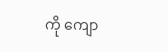ကို ကျော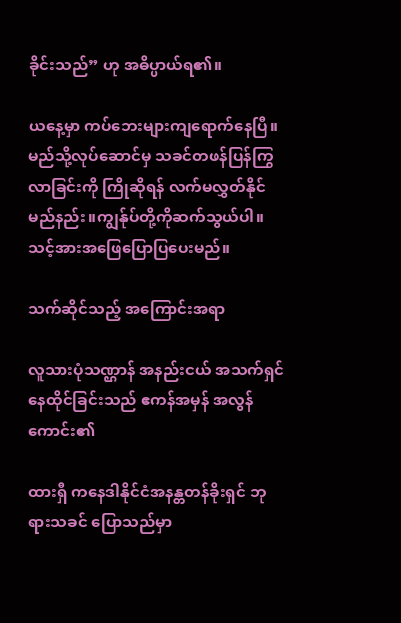ခိုင်းသည်” ဟု အဓိပ္ပာယ်ရ၏။

ယနေ့မှာ ကပ်ဘေးများကျရောက်နေပြီ။မည်သို့လုပ်ဆောင်မှ သခင်တဖန်ပြန်ကြွလာခြင်းကို ကြိုဆိုရန် လက်မလွှတ်နိုင်မည်နည်း။ကျွန်ုပ်တို့ကိုဆက်သွယ်ပါ။သင့်အားအဖြေပြောပြပေးမည်။

သက်ဆိုင်သည့် အကြောင်းအရာ

လူသားပုံသဏ္ဌာန် အနည်းငယ် အသက်ရှင်နေထိုင်ခြင်းသည် ဧကန်အမှန် အလွန်ကောင်း၏

ထားရှီ ကနေဒါနိုင်ငံအနန္တတန်ခိုးရှင် ဘုရားသခင် ပြောသည်မှာ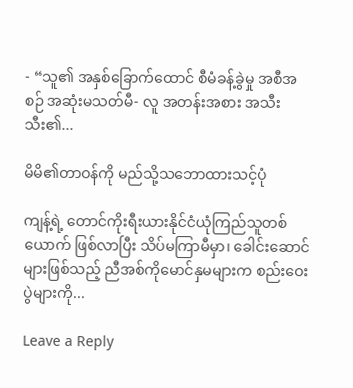- “သူ၏ အနှစ်ခြောက်ထောင် စီမံခန့်ခွဲမှု အစီအစဉ် အဆုံးမသတ်မီ- လူ အတန်းအစား အသီးသီး၏...

မိမိ၏တာဝန်ကို မည်သို့သဘောထားသင့်ပုံ

ကျန့်ရဲ့ တောင်ကိုးရီးယားနိုင်ငံယုံကြည်သူတစ်ယောက် ဖြစ်လာပြီး သိပ်မကြာမီမှာ၊ ခေါင်းဆောင်များဖြစ်သည့် ညီအစ်ကိုမောင်နှမများက စည်းဝေးပွဲများကို...

Leave a Reply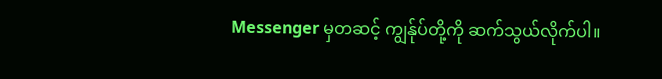Messenger မှတဆင့် ကျွန်ုပ်တို့ကို ဆက်သွယ်လိုက်ပါ။